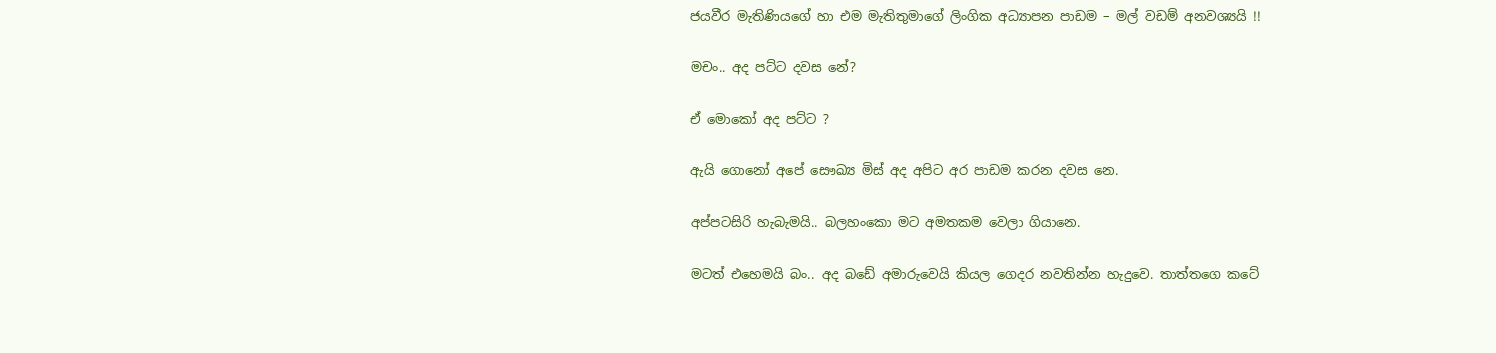ජයවීර මැතිණියගේ හා එම මැතිතුමාගේ ලිංගික අධ්‍යාපන පාඩම – මල් වඩම් අනවශ්‍යයි !!

මචං.. අද පට්ට දවස නේ?

ඒ මොකෝ අද පට්ට ?

ඇයි ගොනෝ අපේ සෞඛ්‍ය මිස් අද අපිට අර පාඩම කරන දවස නෙ.

අප්පටසිරි හැබැමයි.. බලහංකො මට අමතකම වෙලා ගියානෙ.

මටත් එහෙමයි බං.. අද බඩේ අමාරුවෙයි කියල ගෙදර නවතින්න හැදුවෙ. තාත්තගෙ කටේ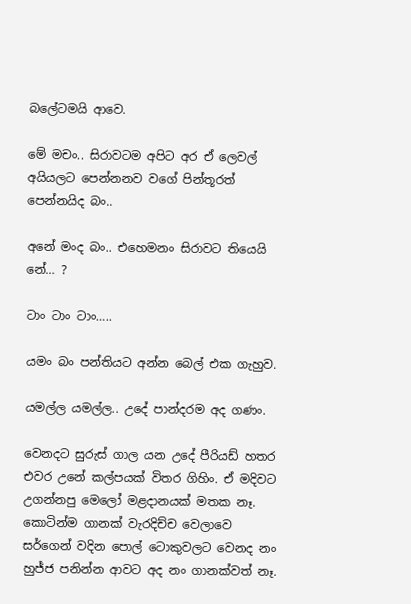බලේටමයි ආවෙ.

මේ මචං.. සිරාවටම අපිට අර ඒ ලෙවල් අයියලට පෙන්නනව වගේ පින්තූරත් පෙන්නයිද බං..

අනේ මංද බං.. එහෙමනං සිරාවට තියෙයි නේ… ?

ටාං ටාං ටාං…..

යමං බං පන්තියට අන්න බෙල් එක ගැහුව.

යමල්ල යමල්ල.. උදේ පාන්දරම අද ගණං.

වෙනදට සුරුස් ගාල යන උදේ පීරියඩ් හතර එවර උනේ කල්පයක් විතර ගිහිං. ඒ මදිවට උගන්නපු මෙලෝ මළදානයක් මතක නෑ. කොටින්ම ගානක් වැරදිච්ච වෙලාවෙ සර්ගෙන් වදින පොල් ටොකුවලට වෙනද නං හුජ්ජ පනින්න ආවට අද නං ගානක්වත් නෑ.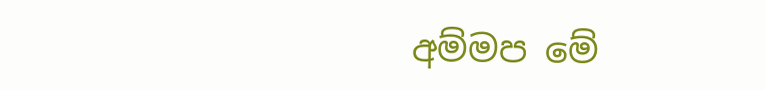අම්මප මේ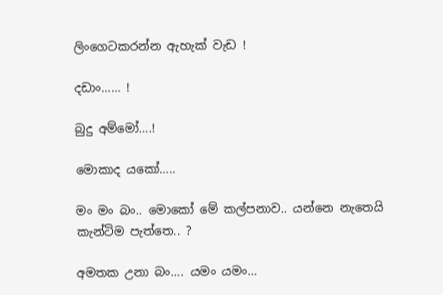ලිංගෙටකරන්න ඇහැක් වැඩ !

දඩාං…… !

බුදු අම්මෝ….!

මොකාද යකෝ…..

මං මං බං.. මොකෝ මේ කල්පනාව.. යන්නෙ නැතෙයි කැන්ටිම පැත්තෙ.. ?

අමතක උනා බං…. යමං යමං…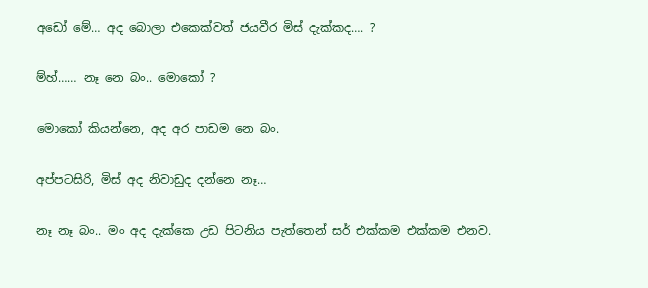අඩෝ මේ… අද බොලා එකෙක්වත් ජයවීර මිස් දැක්කද…. ?

ම්හ්…… නෑ නෙ බං.. මොකෝ ?

මොකෝ කියන්නෙ, අද අර පාඩම නෙ බං.

අප්පටසිරි, මිස් අද නිවාඩුද දන්නෙ නෑ…

නෑ නෑ බං.. මං අද දැක්කෙ උඩ පිටනිය පැත්තෙන් සර් එක්කම එක්කම එනව.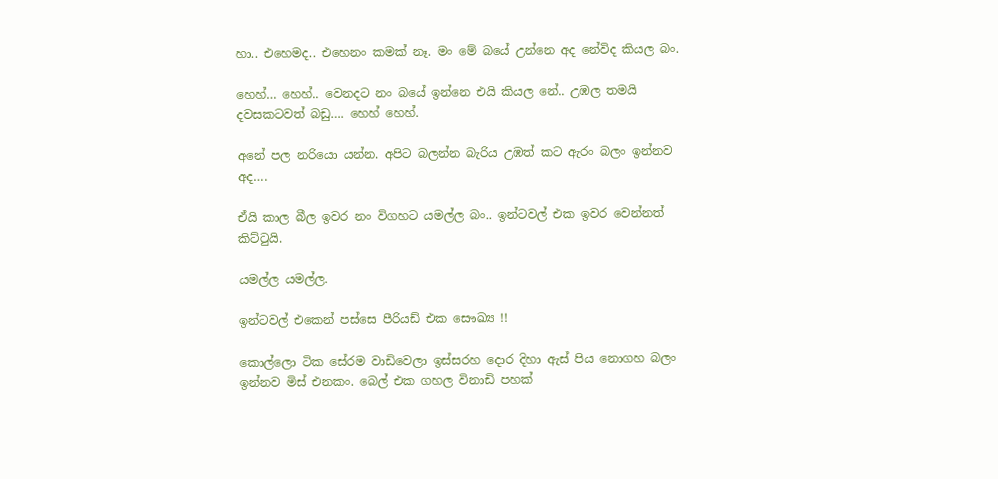හා.. එහෙමද.. එහෙනං කමක් නෑ. මං මේ බයේ උන්නෙ අද නේවිද කියල බං.

හෙහ්… හෙහ්.. වෙනදට නං බයේ ඉන්නෙ එයි කියල නේ.. උඹල තමයි දවසකටවත් බඩු…. හෙහ් හෙහ්.

අනේ පල නරියො යන්න. අපිට බලන්න බැරිය උඹත් කට ඇරං බලං ඉන්නව අද….

ඒයි කාල බීල ඉවර නං විගහට යමල්ල බං.. ඉන්ටවල් එක ඉවර වෙන්නත් කිට්‍ටුයි.

යමල්ල යමල්ල.

ඉන්ටවල් එකෙන් පස්සෙ පීරියඩ් එක සෞඛ්‍ය !!

කොල්ලො ටික සේරම වාඩිවෙලා ඉස්සරහ දොර දිහා ඇස් පිය නොගහ බලං ඉන්නව මිස් එනකං. බෙල් එක ගහල විනාඩි පහක්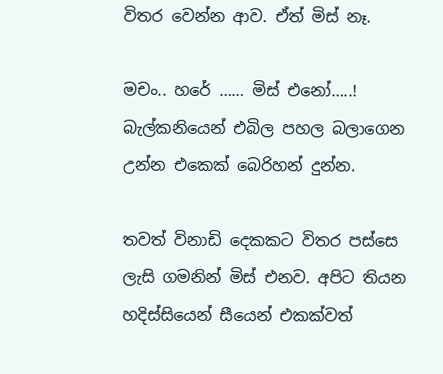විතර වෙන්න ආව. ඒත් මිස් නෑ.

මචං.. හරේ …… මිස් එනෝ…..! බැල්කනියෙන් එබිල පහල බලාගෙන උන්න එකෙක් බෙරිහන් දුන්න.

තවත් විනාඩි දෙකකට විතර පස්සෙ ලැසි ගමනින් මිස් එනව. අපිට තියන හදිස්සියෙන් සීයෙන් එකක්වත්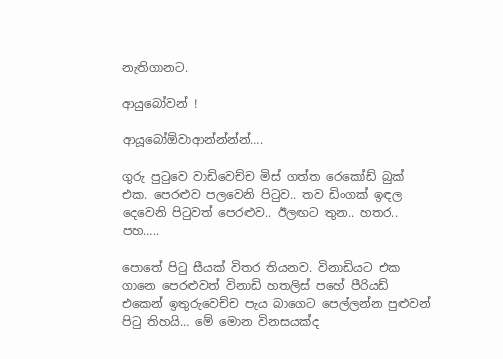නැතිගානට.

ආයුබෝවන් !

ආයූබෝඕවාආන්න්න්න්….

ගුරු පු‍ටුවෙ වාඩිවෙච්ච මිස් ගත්ත රෙකෝඩ් බුක් එක. පෙරළුව පලවෙනි පි‍ටුව.. තව ඩිංගක් ඉඳල දෙවෙනි පි‍ටුවත් පෙරළුව.. ඊලඟට තුන.. හතර.. පහ…..

පොතේ පි‍ටු සීයක් විතර තියනව. විනාඩියට එක ගානෙ පෙරළුවත් විනාඩි හතලිස් පහේ පීරියඩ් එකෙන් ඉතුරුවෙච්ච පැය බාගෙට පෙල්ලන්න පුළුවන් පි‍ටු තිහයි… මේ මොන විනසයක්ද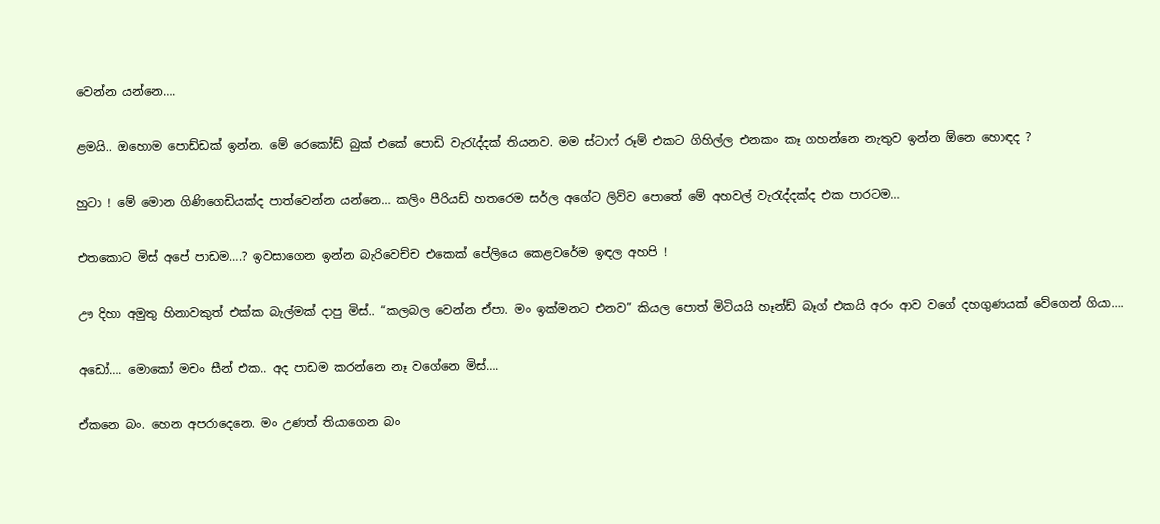වෙන්න යන්නෙ….

ළමයි.. ඔහොම පොඩ්ඩක් ඉන්න. මේ රෙකෝඩ් බුක් එකේ පොඩි වැ‍රැද්දක් තියනව. මම ස්ටාෆ් රූම් එකට ගිහිල්ල එනකං කෑ ගහන්නෙ නැතුව ඉන්න ඕනෙ හොඳද ?

හුටා ! මේ මොන ගිණිගෙඩියක්ද පාත්වෙන්න යන්නෙ… කලිං පීරියඩ් හතරෙම සර්ල අගේට ලිව්ව පොතේ මේ අහවල් වැ‍රැද්දක්ද එක පාරටම…

එතකොට මිස් අපේ පාඩම….? ඉවසාගෙන ඉන්න බැරිවෙච්ච එකෙක් පේලියෙ කෙළවරේම ඉඳල අහපි !

ඌ දිහා අමුතු හිනාවකුත් එක්ක බැල්මක් දාපු මිස්.. “කලබල වෙන්න ඒපා. මං ඉක්මනට එනව” කියල පොත් මිටියයි හෑන්ඩ් බෑග් එකයි අරං ආව වගේ දහගුණයක් වේගෙන් ගියා….

අඩෝ…. මොකෝ මචං සීන් එක.. අද පාඩම කරන්නෙ නෑ වගේනෙ මිස්….

ඒකනෙ බං. හෙන අපරාදෙනෙ. මං උණත් තියාගෙන බං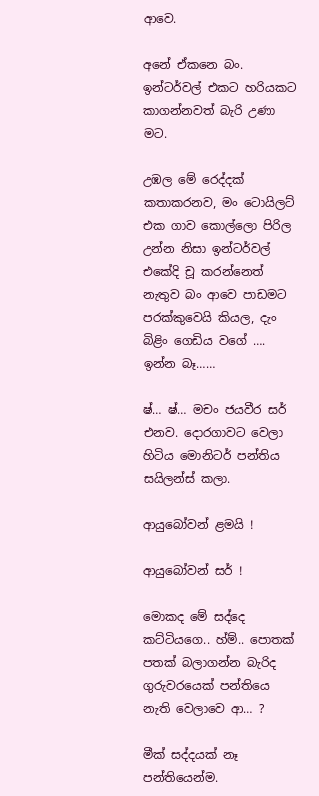ආවෙ.

අනේ ඒකනෙ බං. ඉන්ටර්වල් එකට හරියකට කාගන්නවත් බැරි උණා මට.

උඹල මේ රෙද්දක් කතාකරනව, මං ටොයිලට් එක ගාව කොල්ලො පිරිල උන්න නිසා ඉන්ටර්වල් එකේදි චූ කරන්නෙත් නැතුව බං ආවෙ පාඩමට පරක්කුවෙයි කියල, දැං බිළිං ගෙඩිය වගේ …. ඉන්න බෑ……

ෂ්… ෂ්… මචං ජයවීර සර් එනව. දොරගාවට වෙලා හිටිය මොනිටර් පන්තිය සයිලන්ස් කලා.

ආයුබෝවන් ළමයි !

ආයුබෝවන් සර් !

මොකද මේ සද්දෙ කට්ටියගෙ.. හ්ම්.. පොතක් පතක් බලාගන්න බැරිද ගුරුවරයෙක් පන්තියෙ නැති වෙලාවෙ ආ… ?

මීක් සද්දයක් නෑ පන්තියෙන්ම.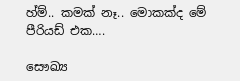හ්ම්.. කමක් නෑ.. මොකක්ද මේ පීරියඩ් එක….

සෞඛ්‍ය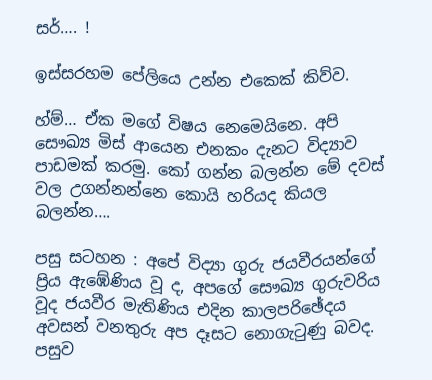සර්…. !

ඉස්සරහම පේලියෙ උන්න එකෙක් කිව්ව.

හ්ම්… ඒක මගේ විෂය නෙමෙයිනෙ. අපි සෞඛ්‍ය මිස් ආයෙන එනකං දැනට විද්‍යාව පාඩමක් කරමු. කෝ ගන්න බලන්න මේ දවස් වල උගන්නන්නෙ කොයි හරියද කියල බලන්න….

පසු සටහන : අපේ විද්‍යා ගුරු ජයවීරයන්ගේ ප්‍රිය ඇඹේණිය වූ ද, අපගේ සෞඛ්‍ය ගුරුවරිය වූද ජයවීර මැතිණිය එදින කාලපරිඡේදය අවසන් වනතුරු අප දෑසට නොගැ‍ටුණු බවද. පසුව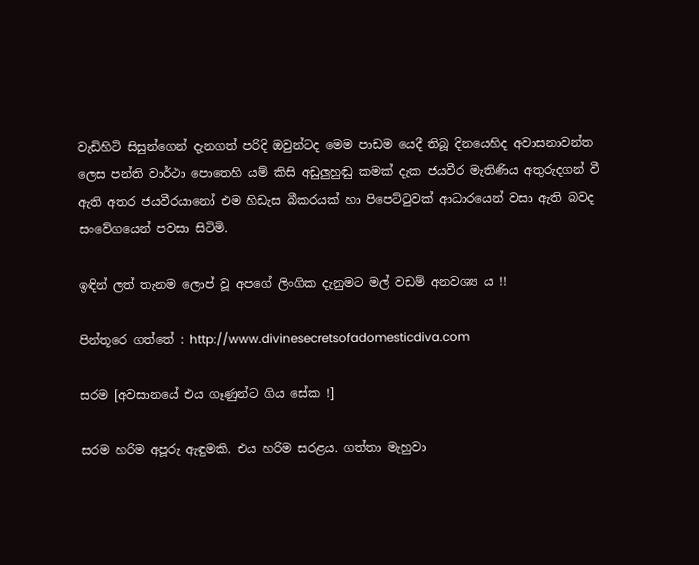වැඩිහිටි සිසුන්ගෙන් දැනගත් පරිදි ඔවුන්ටද මෙම පාඩම යෙදී තිබූ දිනයෙහිද අවාසනාවන්ත ලෙස පන්ති වාර්ථා පොතෙහි යම් කිසි අඩුලුහුඬු කමක් දැක ජයවීර මැතිණිය අතුරුදගන් වී ඇති අතර ජයවීරයානෝ එම හිඩැස බීකරයක් හා පිපෙට්‍ටුවක් ආධාරයෙන් වසා ඇති බවද සංවේගයෙන් පවසා සිටිමි.

ඉඳින් ලත් තැනම ලොප් වූ අපගේ ලිංගික දැනුමට මල් වඩම් අනවශ්‍ය ය !!

පින්තූරෙ ගත්තේ : http://www.divinesecretsofadomesticdiva.com

සරම [අවසානයේ එය ගෑණුන්ට ගිය සේක !]

සරම හරිම අපූරු ඇඳුමකි. එය හරිම සරළය. ගත්තා මැහුවා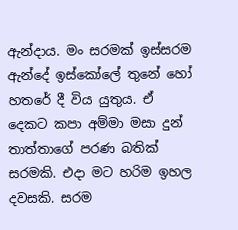ඇන්දාය. මං සරමක් ඉස්සරම ඇන්දේ ඉස්කෝලේ තුනේ හෝ හතරේ දී විය යුතුය. ඒ දෙකට කපා අම්මා මසා දුන් තාත්තාගේ පරණ බතික් සරමකි. එදා මට හරිම ඉහල දවසකි. සරම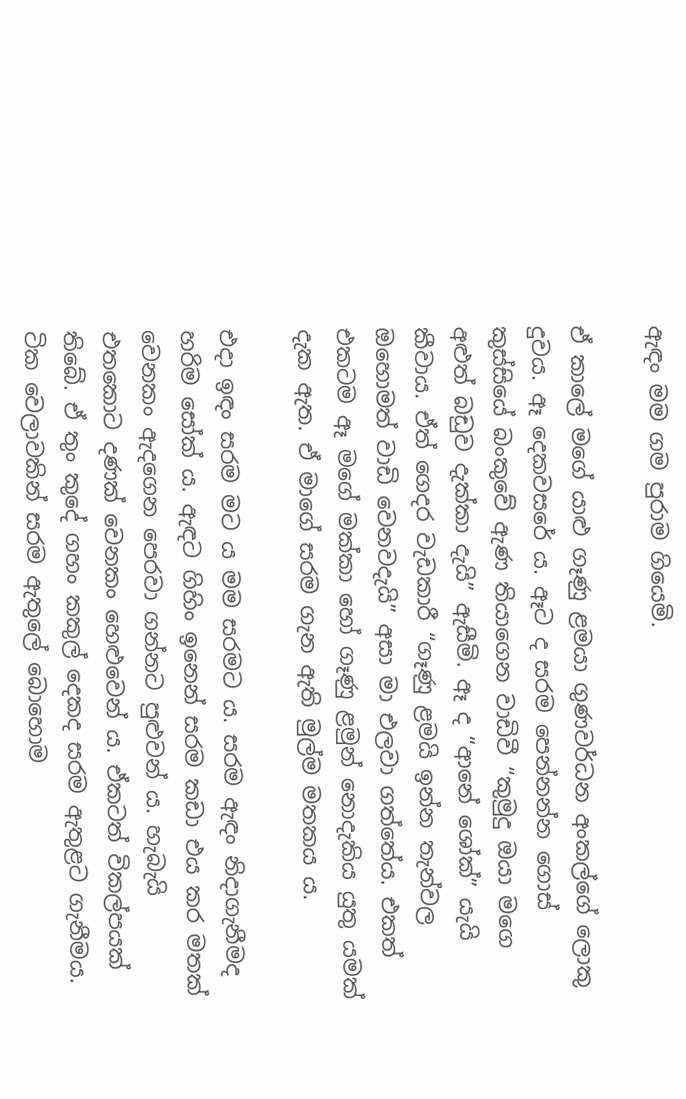ඇඳං මම ගම පුරාම ගියෙමි.

ඒ කාලේ මගේ යාළු ගෑණු ළමයා ගුණවර්ධන අංකල්ගේ ලොකු දුවය. ඈ දෙකවසරේ ය. ඈට ද සරම පෙන්නන්න ගොස් කුස්සියේ බංකුවේ ඇණ තියාගෙන වාඩිවී “කුමුදු ඔයා මගෙ අළුත් බඩුව දැක්කා දැයි” ඇසීමි. ඈ ද “ආනේ ශෝක්” යැයි කීවාය. ඒත් ගෙදර වැඩකාරී “ගෑණු ළමයි ඉන්න තැන්වල ඔහොමත් වාඩි වෙනවදැයි” අසා මා එලවා ගත්තේය. එකත් එකටම ඈ මගේ මක්කා හෝ ගෑණු ළමුන් නොදැකිය යුතු යමක් දැක ඇත. ඒ මාගේ සරම ගැන ඇති මුල්ම මතකය ය.

එදා ඉඳං සරම මට ය මම සරමට ය. සරම ඇඳං නිදාගැනීමද හරිම සෝක් ය. ඇඳට ගිහිං ඉනෙන් සරම කඩා එය කර මතක් වෙනකං ඇදගෙන පෙරවා ගන්නට පුළුවන් ය. හැබැයි එතකොට දණක් වෙනකං හෙළුවෙන් ය. ඒකටත් විකල්පයක් තිබේ. ඒ තුං කුදේ ගහං කකුල් දෙකද සරම ඇතුළට ගැනීමය. ටික වෙලාවකින් සරම ඇතුලේ බොහොම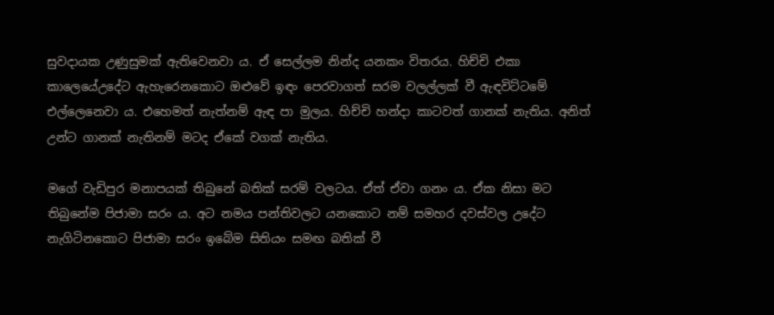සුවදායක උණුසුමක් ඇතිවෙනවා ය. ඒ සෙල්ලම නින්ද යනකං විතරය. හිච්චි එකා කාලෙයේඋදේට ඇහැරෙනකොට ඔළුවේ ඉඳං පෙරවාගත් සරම වලල්ලක් වී ඇඳවිට්ටමේ එල්ලෙනෙවා ය. එහෙමත් නැත්නම් ඇඳ පා මුලය. හිච්චි හන්දා කාටවත් ගානක් නැතිය. අනිත් උන්ට ගානක් නැතිනම් මටද ඒකේ වගක් නැතිය.

මගේ වැඩිපුර මනාපයක් තිබුනේ බතික් සරම් වලටය. ඒත් ඒවා ගනං ය. ඒක නිසා මට තිබුනේම පිජාමා සරං ය. අට නමය පන්තිවලට යනකොට නම් සමහර දවස්වල උදේට නැගිටිනකොට පිජාමා සරං ඉබේම සිතියං සමඟ බතික් වී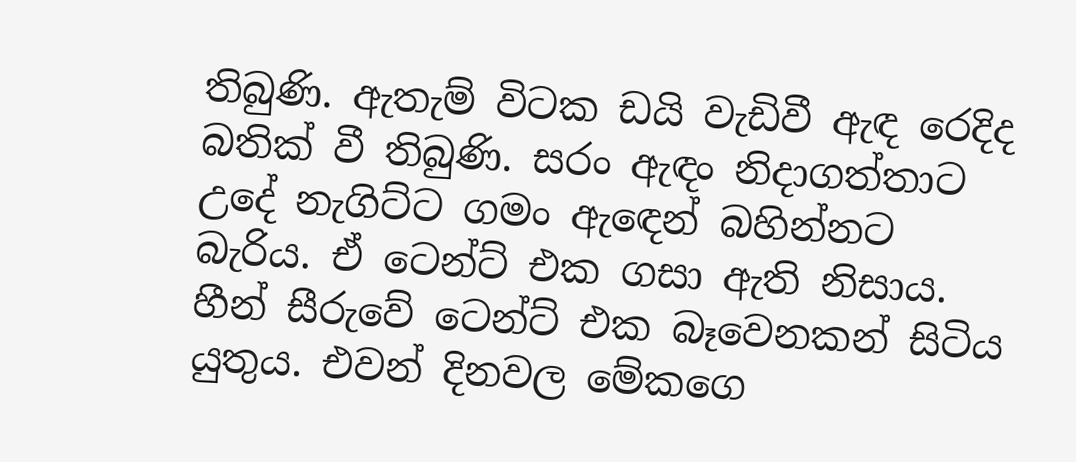තිබුණි. ඇතැම් විටක ඩයි වැඩිවී ඇඳ රෙදිද බතික් වී තිබුණි. සරං ඇඳං නිදාගත්තාට උදේ නැගිට්ට ගමං ඇ‍ඳෙන් බහින්නට බැරිය. ඒ ටෙන්ට් එක ගසා ඇති නිසාය. හීන් සීරුවේ ටෙන්ට් එක බෑවෙනකන් සිටිය යුතුය. එවන් දිනවල මේකගෙ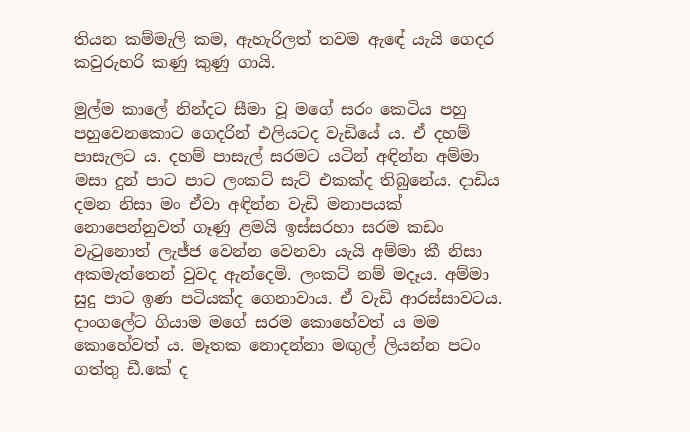තියන කම්මැලි කම, ඇහැරිලත් තවම ඇඳේ යැයි ගෙදර කවුරුහරි කණු කුණු ගායි.

මුල්ම කාලේ නින්දට සීමා වූ මගේ සරං කෙටිය පහු පහුවෙනකොට ගෙදරින් එලියටද වැඩියේ ය. ඒ දහම් පාසැලට ය. දහම් පාසැල් සරමට යටින් අඳින්න අම්මා මසා දුන් පාට පාට ලංකට් සැට් එකක්ද තිබුනේය. දාඩිය දමන නිසා මං ඒවා අඳින්න වැඩි මනාපයක් නොපෙන්නුවත් ගෑණු ළමයි ඉස්සරහා සරම කඩං වැ‍ටුනොත් ලැජ්ජ වෙන්න වෙනවා යැයි අම්මා කී නිසා අකමැත්තෙන් වුවද ඇන්දෙමි. ලංකට් නම් මදෑය. අම්මා සුදු පාට ඉණ පටියක්ද ගෙනාවාය. ඒ වැඩි ආරස්සාවටය. දාංගලේට ගියාම මගේ සරම කොහේවත් ය මම කොහේවත් ය. මෑතක නොදන්නා මඟුල් ලියන්න පටං ගත්තු ඩී.කේ ද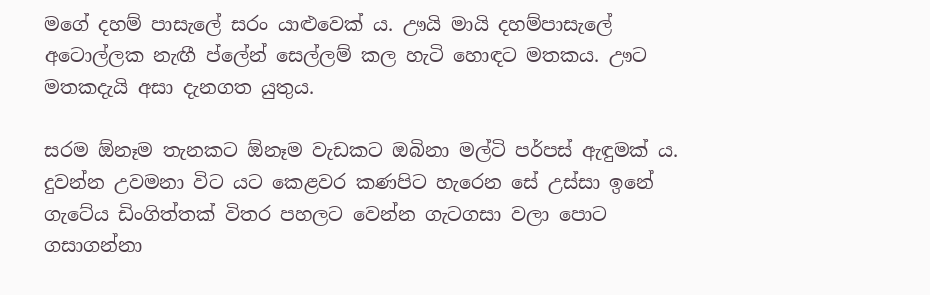මගේ දහම් පාසැලේ සරං යාළුවෙක් ය. ඌයි මායි දහම්පාසැලේ අටොල්ලක නැඟී ප්ලේන් සෙල්ලම් කල හැටි හොඳට මතකය. ඌට මතකදැයි අසා දැනගත යුතුය.

සරම ඕනෑම තැනකට ඕනෑම වැඩකට ඔබිනා මල්ටි පර්පස් ඇඳුමක් ය. දුවන්න උවමනා විට යට කෙළවර කණපිට හැරෙන සේ උස්සා ඉනේ ගැටේය ඩිංගිත්තක් විතර පහලට වෙන්න ගැටගසා වලා පොට ගසාගන්නා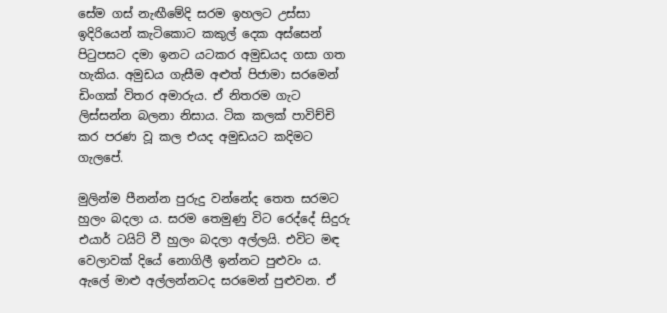සේම ගස් නැඟීමේදි සරම ඉහලට උස්සා ඉදිරියෙන් කැටිකොට කකුල් දෙක අස්සෙන් පි‍ටුපසට දමා ඉනට යටකර අමුඩයද ගසා ගත හැකිය. අමුඩය ගැසීම අළුත් පිජාමා සරමෙන් ඩිංගක් විතර අමාරුය. ඒ නිතරම ගැට ලිස්සන්න බලනා නිසාය. ටික කලක් පාවිච්චි කර පරණ වූ කල එයද අමුඩයට කදිමට ගැලපේ.

මුලින්ම පීනන්න පුරුදු වන්නේද තෙත සරමට හුලං බදලා ය. සරම තෙමුණු විට රෙද්දේ සිදුරු එයාර් ටයිට් වී හුලං බදලා අල්ලයි. එවිට මඳ වෙලාවක් දියේ නොගිලී ඉන්නට පුළුවං ය. ඇලේ මාළු අල්ලන්නටද සරමෙන් පුළුවන. ඒ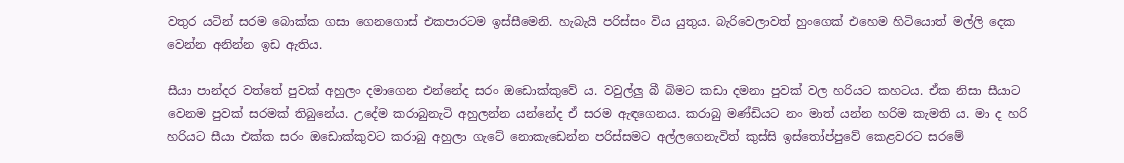වතුර යටින් සරම බොක්ක ගසා ගෙනගොස් එකපාරටම ඉස්සීමෙනි. හැබැයි පරිස්සං විය යුතුය. බැරිවෙලාවත් හුංගෙක් එහෙම හිටියොත් මල්ලි දෙක වෙන්න අනින්න ඉඩ ඇතිය.

සීයා පාන්දර වත්තේ පුවක් අහුලං දමාගෙන එන්නේද සරං ඔඩොක්කුවේ ය. වවුල්ලු බී බිමට කඩා දමනා පුවක් වල හරියට කහටය. ඒක නිසා සීයාට වෙනම පුවක් සරමක් තිබුනේය. උදේම කරාබුනැටි අහුලන්න යන්නේද ඒ සරම ඇඳගෙනය. කරාබු මණ්ඩියට නං මාත් යන්න හරිම කැමති ය. මා ද හරි හරියට සීයා එක්ක සරං ඔඩොක්කුවට කරාබු අහුලා ගැටේ නොකැඩෙන්න පරිස්සමට අල්ලගෙනැවිත් කුස්සි ඉස්තෝප්පුවේ කෙළවරට සරමේ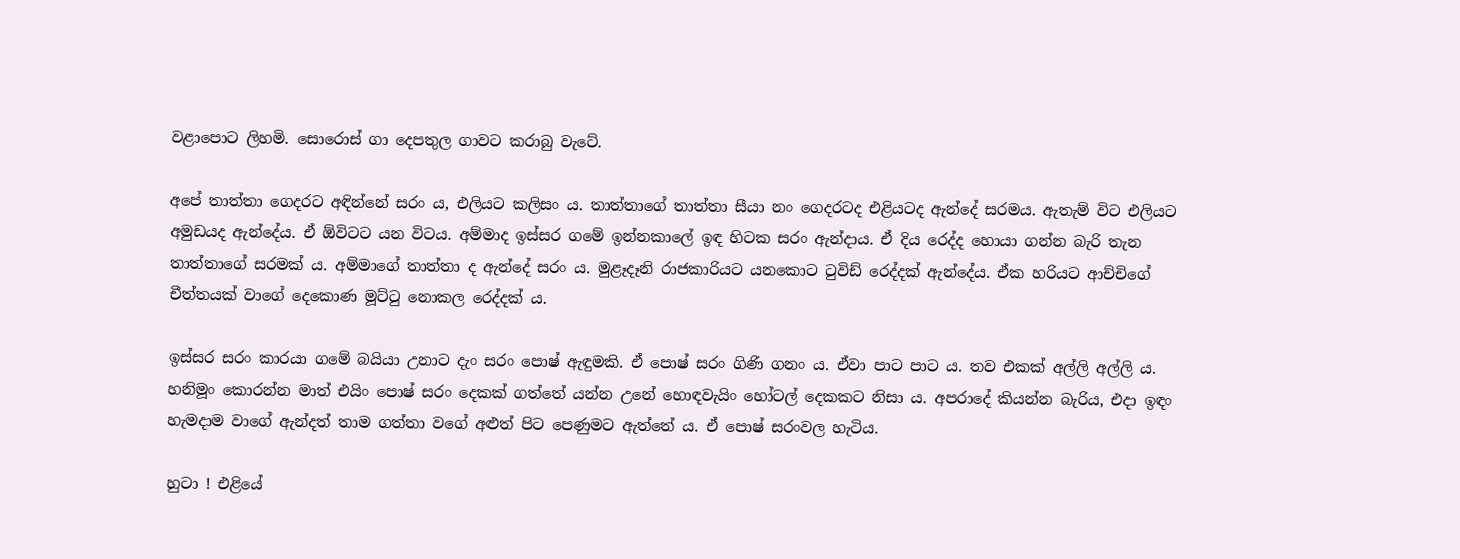වළාපොට ලිහමි. සොරොස් ගා දෙපතුල ගාවට කරාබු වැටේ.

අපේ තාත්තා ගෙදරට අඳින්නේ සරං ය, එලියට කලිසං ය. තාත්තාගේ තාත්තා සීයා නං ගෙදරටද එළියටද ඇන්දේ සරමය. ඇතැම් විට එලියට අමුඩයද ඇන්දේය. ඒ ඕවිටට යන විටය. අම්මාද ඉස්සර ගමේ ඉන්නකාලේ ඉඳ හිටක සරං ඇන්දාය. ඒ දිය රෙද්ද හොයා ගන්න බැරි තැන තාත්තාගේ සරමක් ය. අම්මාගේ තාත්තා ද ඇන්දේ සරං ය. මුළෑදෑනි රාජකාරියට යනකොට ‍ටුවිඩ් රෙද්දක් ඇන්දේය. ඒක හරියට ආච්චිගේ චීත්තයක් වාගේ දෙකොණ මූට්‍ටු නොකල රෙද්දක් ය.

ඉස්සර සරං කාරයා ගමේ බයියා උනාට දැං සරං පොෂ් ඇඳුමකි. ඒ පොෂ් සරං ගිණි ගනං ය. ඒවා පාට පාට ය. තව එකක් අල්ලි අල්ලි ය. හනිමූං කොරන්න මාත් එයිං පොෂ් සරං දෙකක් ගත්තේ යන්න උනේ හොඳවැයිං හෝටල් දෙකකට නිසා ය. අපරාදේ කියන්න බැරිය, එදා ඉඳං හැමදාම වාගේ ඇන්දත් තාම ගත්තා වගේ අළුත් පිට පෙණුමට ඇත්තේ ය. ඒ පොෂ් සරංවල හැටිය.

හුටා ! එළියේ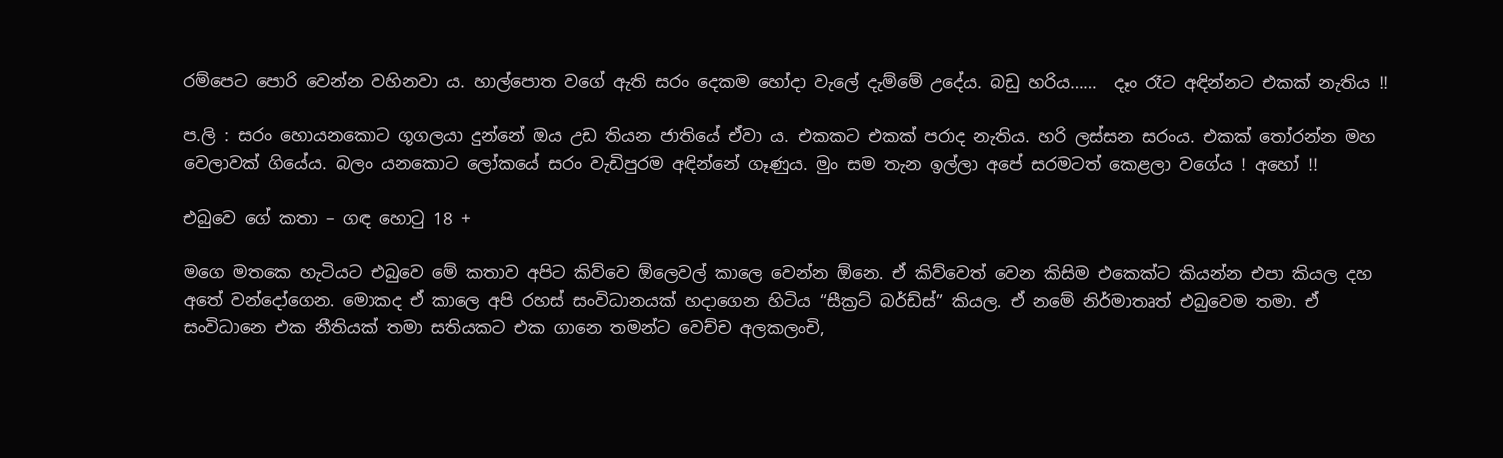රම්පෙට පොරි වෙන්න වහිනවා ය. හාල්පොත වගේ ඇති සරං දෙකම හෝදා වැලේ දැම්මේ උදේය. බඩු හරිය……  දෑං රෑට අඳින්නට එකක් නැතිය !!

ප.ලි : සරං හොයනකොට ගූගලයා දුන්නේ ඔය උඩ තියන ජාතියේ ඒවා ය. එකකට එකක් පරාද නැතිය. හරි ලස්සන සරංය. එකක් ‍තෝරන්න මහ වෙලාවක් ගියේය. බලං යනකොට ලෝකයේ සරං වැඩිපුරම අඳින්නේ ගෑණුය. මුං සම තැන ඉල්ලා අපේ සරමටත් කෙළලා වගේය ! අහෝ !!

එබුවෙ ගේ කතා – ගඳ හො‍ටු 18 +

මගෙ මතකෙ හැටියට එබුවෙ මේ කතාව අපිට කිව්වෙ ඕලෙවල් කාලෙ වෙන්න ඕනෙ. ඒ කිව්වෙත් වෙන කිසිම එකෙක්ට කියන්න එපා කියල දහ අතේ වන්දෝගෙන. මොකද ඒ කාලෙ අපි රහස් සංවිධානයක් හදාගෙන හිටිය “සීක්‍රට් බර්ඩ්ස්” කියල. ඒ නමේ නිර්මාතෘත් එබුවෙම තමා. ඒ සංවිධානෙ එක නීතියක් තමා සතියකට එක ගානෙ තමන්ට වෙච්ච අලකලංචි,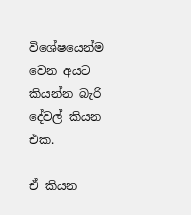විශේෂයෙන්ම වෙන අයට කියන්න බැරි දේවල් කියන එක.

ඒ කියන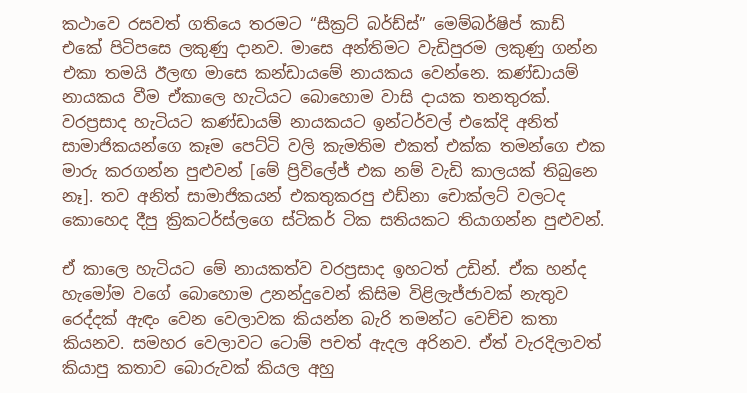කථාවෙ රසවත් ගතියෙ තරමට “සීක්‍රට් බර්ඩ්ස්” මෙම්බර්ෂිප් කාඩ් එකේ පිටිපසෙ ලකුණු දානව. මාසෙ අන්තිමට වැඩිපුරම ලකුණු ගන්න එකා තමයි ඊලඟ මාසෙ කන්ඩායමේ නායකය වෙන්නෙ. කණ්ඩායම් නායකය වීම ඒකාලෙ හැටියට බොහොම වාසි දායක තනතුරක්. වරප්‍රසාද හැටියට කණ්ඩායම් නායකයට ඉන්ටර්වල් එකේදි අනිත් සාමාජිකයන්ගෙ කෑම පෙට්ටි වලි කැමතිම එකත් එක්ක තමන්ගෙ එක මාරු කරගන්න පුළුවන් [මේ ප්‍රිවිලේජ් එක නම් වැඩි කාලයක් තිබුනෙ නෑ]. තව අනිත් සාමාජිකයන් එකතුකරපු එඩ්නා චොක්ලට් වලටද කොහෙද දීපු ක්‍රිකටර්ස්ලගෙ ස්ටිකර් ටික සතියකට තියාගන්න පුළුවන්.

ඒ කාලෙ හැටියට මේ නායකත්ව වරප්‍රසාද ඉහටත් උඩින්. ඒක හන්ද හැමෝම වගේ බොහොම උනන්දුවෙන් කිසිම විළිලැජ්ජාවක් නැතුව රෙද්දක් ඇඳං වෙන වෙලාවක කියන්න බැරි තමන්ට වෙච්ච කතා කියනව. සමහර වෙලාවට ටොම් පචත් ඇදල අරිනව. ඒත් වැරදිලාවත් කියාපු කතාව බොරුවක් කියල අහු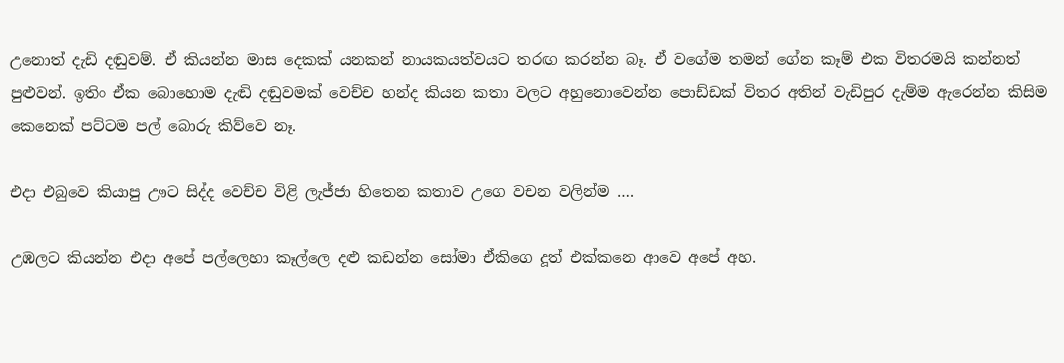උනොත් දැඩි දඬුවම්. ඒ කියන්න මාස දෙකක් යනකන් නායකයත්වයට තරඟ කරන්න බෑ. ඒ වගේම තමන් ගේන කෑම් එක විතරමයි කන්නත් පුළුවන්. ඉතිං ඒක බොහොම දැඬි දඬුවමක් වෙච්ච හන්ද කියන කතා වලට අහුනොවෙන්න පොඩ්ඩක් විතර අතින් වැඩිපුර දැම්ම ඇරෙන්න කිසිම කෙනෙක් පට්ටම පල් බොරු කිව්වෙ නෑ.

එදා එබුවෙ කියාපු ඌට සිද්ද වෙච්ච විළි ලැජ්ජා හිතෙන කතාව උගෙ වචන වලින්ම ….

උඹලට කියන්න එදා අපේ පල්ලෙහා කෑල්ලෙ දළු කඩන්න සෝමා ඒකිගෙ දූත් එක්කනෙ ආවෙ අපේ අහ.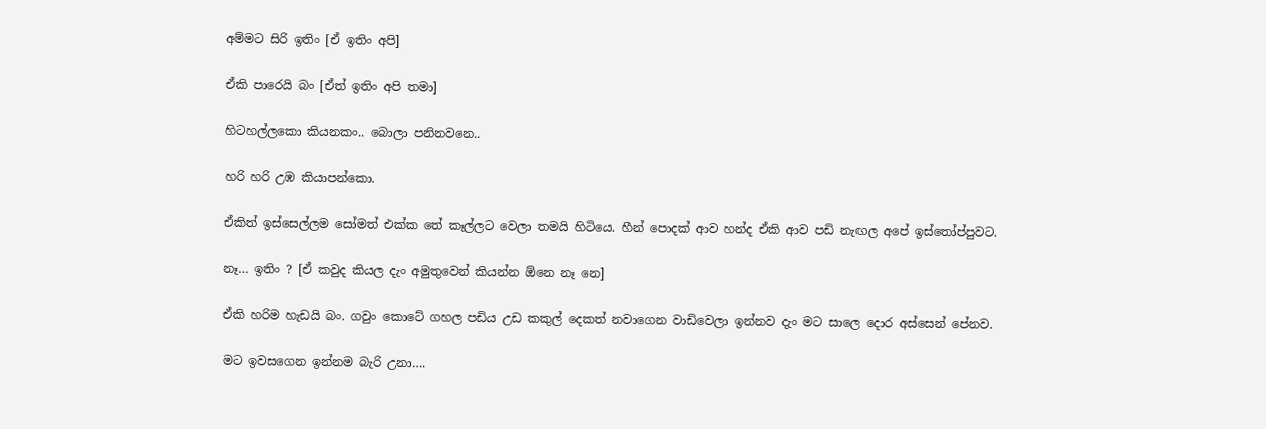අම්මට සිරි ඉතිං [ඒ ඉතිං අපි]

ඒකි පාරෙයි බං [ඒත් ඉතිං අපි තමා]

හිටහල්ලකො කියනකං.. බොලා පනිනවනෙ..

හරි හරි උඹ කියාපන්කො.

ඒකිත් ඉස්සෙල්ලම සෝමත් එක්ක තේ කෑල්ලට වෙලා තමයි හිටියෙ. හීන් පොදක් ආව හන්ද ඒකි ආව පඩි නැඟල අපේ ඉස්තෝප්පුවට.

නෑ… ඉතිං ? [ඒ කවුද කියල දැං අමුතුවෙන් කියන්න ඕනෙ නෑ නෙ]

ඒකි හරිම හැඩයි බං. ගවුං කොටේ ගහල පඩිය උඩ කකුල් දෙකත් නවාගෙන වාඩිවෙලා ඉන්නව දැං මට සාලෙ දොර අස්සෙන් පේනව.

මට ඉවසගෙන ඉන්නම බැරි උනා….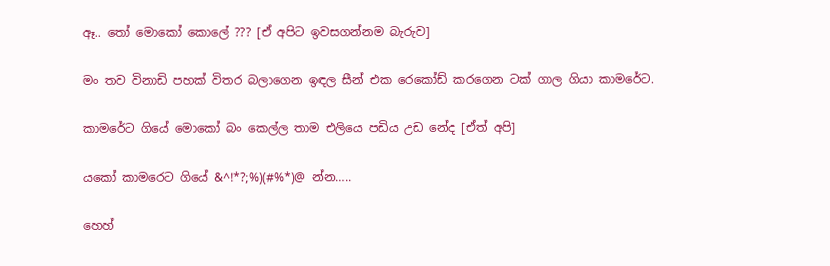ඈ.. තෝ මොකෝ කොලේ ??? [ඒ අපිට ඉවසගන්නම බැරුව]

මං තව විනාඩි පහක් විතර බලාගෙන ඉඳල සීන් එක රෙකෝඩ් කරගෙන ටක් ගාල ගියා කාමරේට.

කාමරේට ගියේ මොකෝ බං කෙල්ල තාම එලියෙ පඩිය උඩ නේද [ඒත් අපි]

යකෝ කාමරෙට ගියේ &^!*?;%)(#%*)@ න්න…..

හෙහ්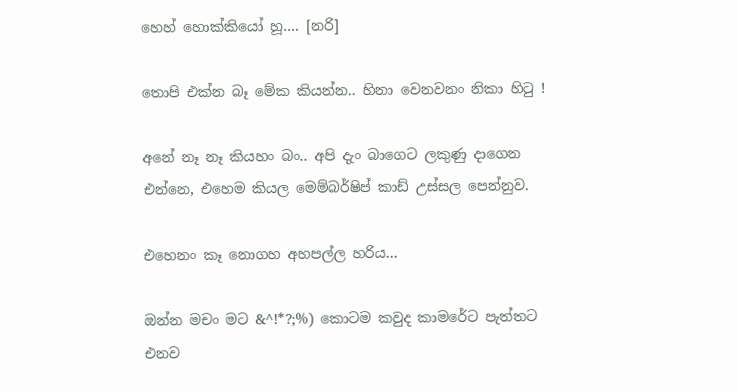හෙහ් හොක්කියෝ හූ…. [නරි]

තොපි එක්න බෑ මේක කියන්න.. හිනා වෙනවනං නිකා හි‍ටු !

අනේ නෑ නෑ කියහං බං.. අපි දැං බාගෙට ලකුණු දාගෙන එන්නෙ, එහෙම කියල මෙම්බර්ෂිප් කාඩ් උස්සල පෙන්නුව.

එහෙනං කෑ නොගහ අහපල්ල හරිය…

ඔන්න මචං මට &^!*?;%) කොටම කවුද කාමරේට පැත්තට එනව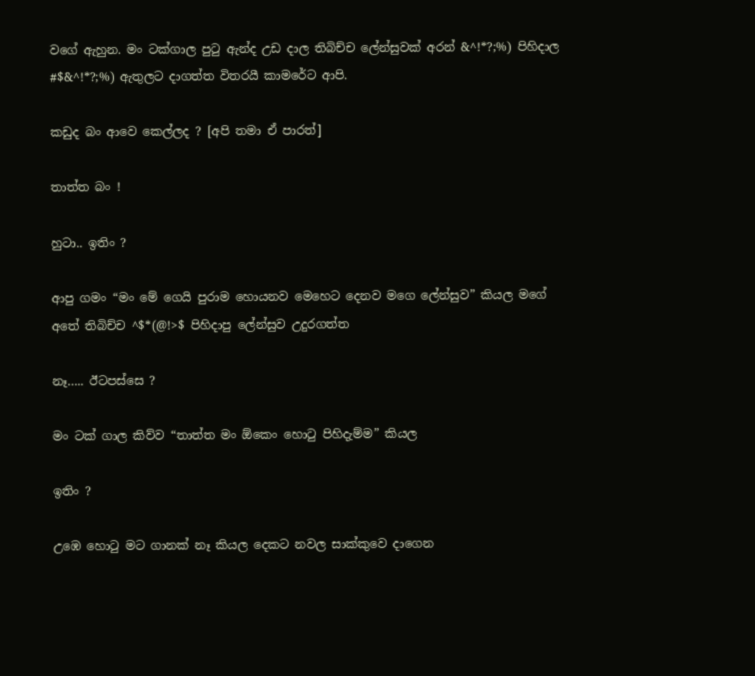වගේ ඇහුන. මං ටක්ගාල පු‍ටු ඇන්ද උඩ දාල තිබිච්ච ලේන්සුවක් අරන් &^!*?;%) පිහිදාල #$&^!*?;%) ඇතුලට දාගත්ත විතරයී කාමරේට ආපි.

කඩුද බං ආවෙ කෙල්ලද ? [අපි තමා ඒ පාරත්]

තාත්ත බං !

හුටා.. ඉතිං ?

ආපු ගමං “මං මේ ගෙයි පුරාම හොයනව මෙහෙට දෙනව මගෙ ලේන්සුව” කියල මගේ අතේ තිබිච්ච ^$*(@!>$ පිහිදාපු ලේන්සුව උදුරගත්ත

නෑ….. ඊටපස්සෙ ?

මං ටක් ගාල කිව්ව “තාත්ත මං ඕකෙං හො‍ටු පිහිදැම්ම” කියල

ඉතිං ?

උඹෙ හො‍ටු මට ගානක් නෑ කියල දෙකට නවල සාක්කුවෙ දාගෙන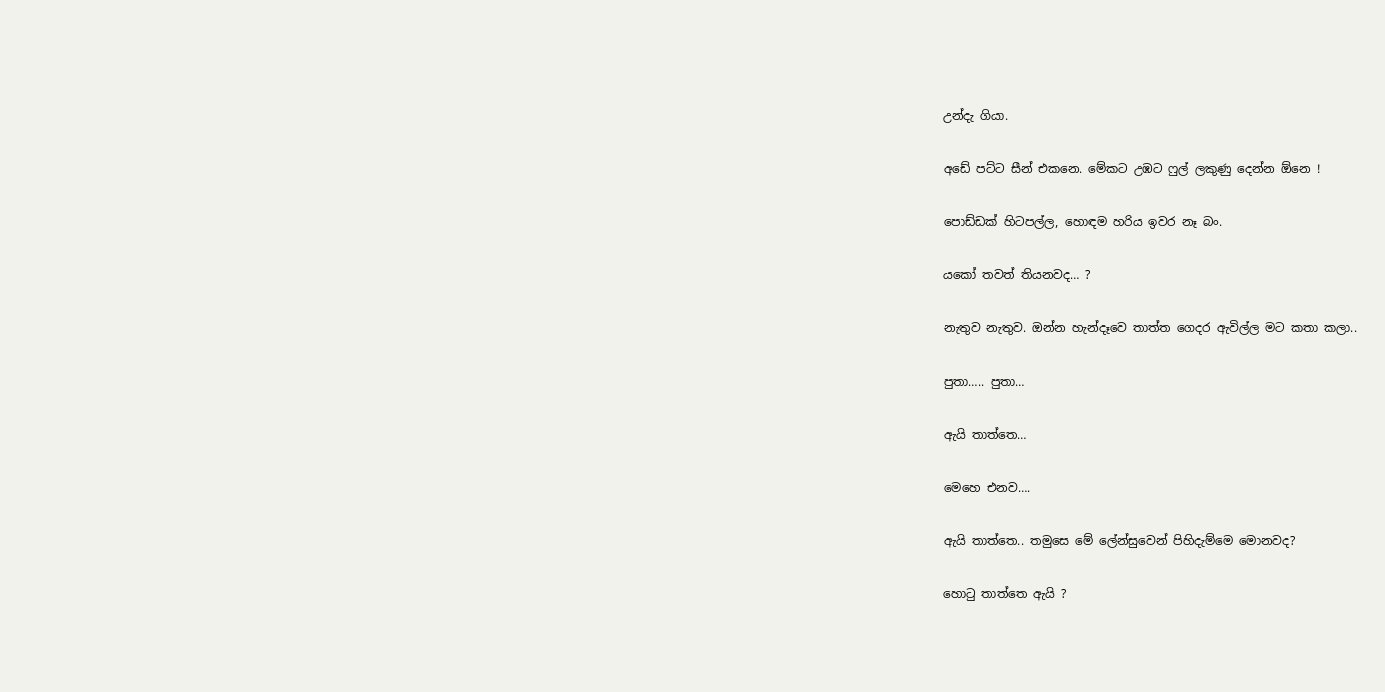උන්දැ ගියා.

අඩේ පට්ට සීන් එකනෙ. මේකට උඹට ෆුල් ලකුණු දෙන්න ඕනෙ !

පොඩ්ඩක් හිටපල්ල, හොඳම හරිය ඉවර නෑ බං.

යකෝ තවත් තියනවද… ?

නැතුව නැතුව. ඔන්න හැන්දෑවෙ තාත්ත ගෙදර ඇවිල්ල මට කතා කලා..

පුතා….. පුතා…

ඇයි තාත්තෙ…

මෙහෙ එනව….

ඇයි තාත්තෙ.. තමුසෙ මේ ලේන්සුවෙන් පිහිදැම්මෙ මොනවද?

හො‍ටු තාත්තෙ ඇයි ?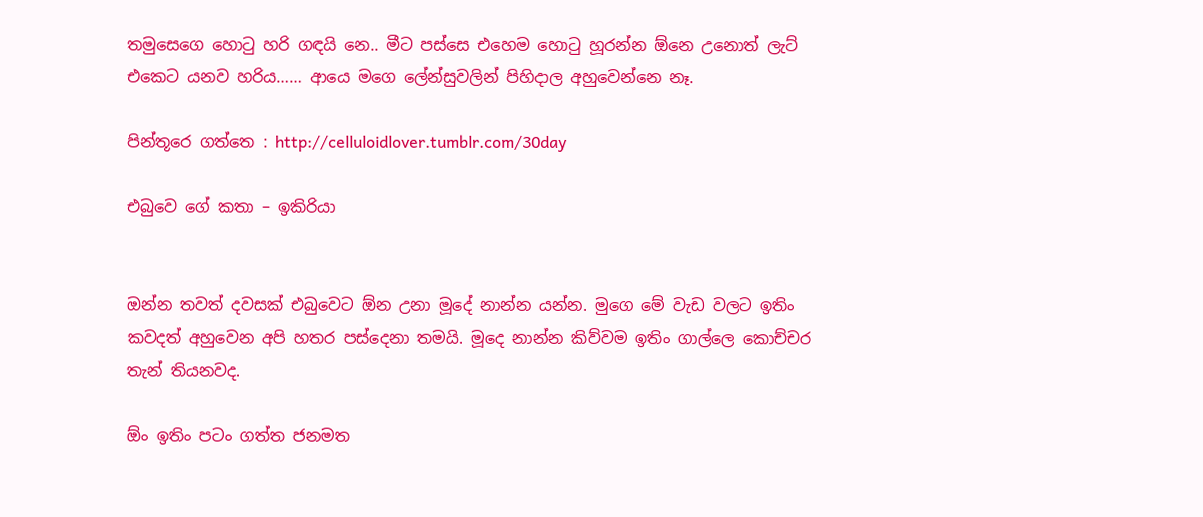තමුසෙගෙ හො‍ටු හරි ගඳයි නෙ.. මීට පස්සෙ එහෙම හො‍ටු හූරන්න ඕනෙ උනොත් ලැට් එකෙට යනව හරිය…… ආයෙ මගෙ ලේන්සුවලින් පිහිදාල අහුවෙන්නෙ නෑ.

පින්තූරෙ ගත්තෙ : http://celluloidlover.tumblr.com/30day

එබුවෙ ගේ කතා – ඉකිරියා


ඔන්න තවත් දවසක් එබුවෙට ඕන උනා මූදේ නාන්න යන්න. මුගෙ මේ වැඩ වලට ඉතිං කවදත් අහුවෙන අපි හතර පස්දෙනා තමයි. මූදෙ නාන්න කිව්වම ඉතිං ගාල්ලෙ කොච්චර තැන් තියනවද.

ඕං ඉතිං පටං ගත්ත ජනමත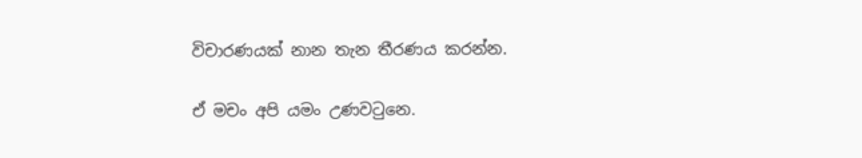විචාරණයක් නාන තැන තීරණය කරන්න.

ඒ මචං අපි යමං උණව‍ටුනෙ.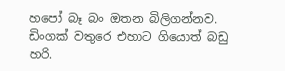හපෝ බෑ බං ඔතන බිලිගන්නව. ඩිංගක් වතුරෙ එහාට ගියොත් බඩු හරි.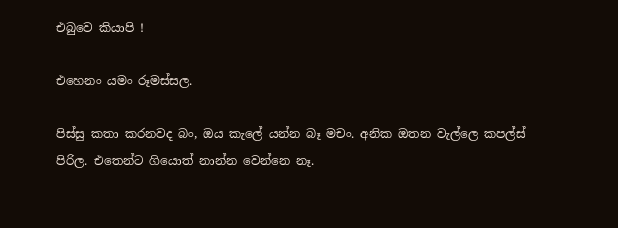එබුවෙ කියාපි !

එහෙනං යමං රූමස්සල.

පිස්සු කතා කරනවද බං, ඔය කැලේ යන්න බෑ මචං. අනික ඔතන වැල්ලෙ කපල්ස් පිරිල. එතෙන්ට ගියොත් නාන්න වෙන්නෙ නෑ.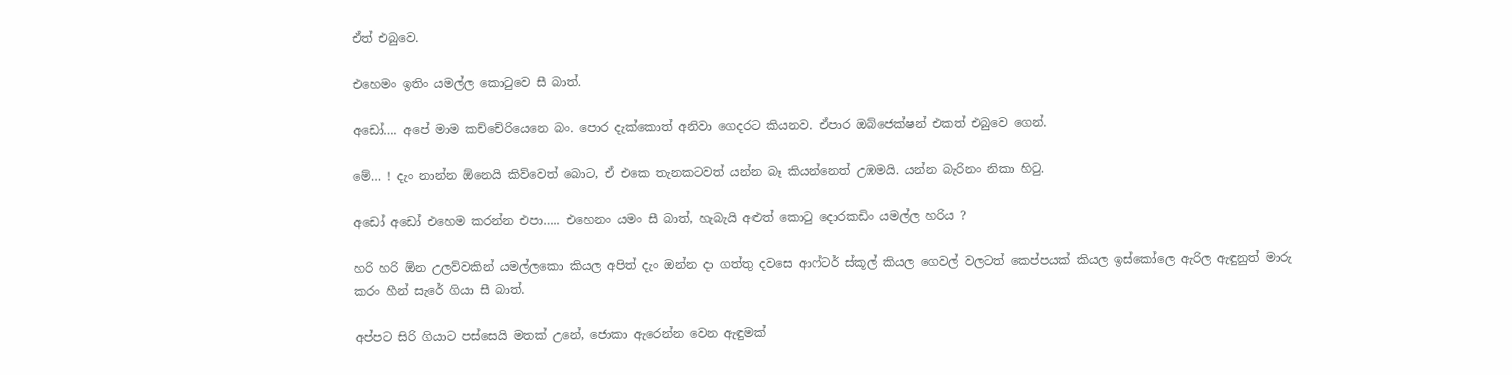ඒත් එබුවෙ.

එහෙමං ඉතිං යමල්ල කො‍ටුවෙ සී බාත්.

අඩෝ…. අපේ මාම කච්චේරියෙනෙ බං. පොර දැක්කොත් අනිවා ගෙදරට කියනව. ඒපාර ඔබ්ජෙක්ෂන් එකත් එබුවෙ ගෙන්.

මේ… ! දැං නාන්න ඕනෙයි කිව්වෙත් බොට, ඒ එකෙ තැනකටවත් යන්න බෑ කියන්නෙත් උඹමයි. යන්න බැරිනං නිකා හි‍ටු.

අඩෝ අඩෝ එහෙම කරන්න එපා….. එහෙනං යමං සී බාත්, හැබැයි අළුත් කො‍ටු දොරකඩිං යමල්ල හරිය ?

හරි හරි ඕන උලව්වකින් යමල්ලකො කියල අපිත් දැං ඔන්න දා ගත්තු දවසෙ ආෆ්ටර් ස්කූල් කියල ගෙවල් වලටත් කෙප්පයක් කියල ඉස්කෝලෙ ඇරිල ඇඳුනුත් මාරු කරං හීන් සැරේ ගියා සී බාත්.

අප්පට සිරි ගියාට පස්සෙයි මතක් උනේ, ජොකා ඇරෙන්න වෙන ඇඳුමක්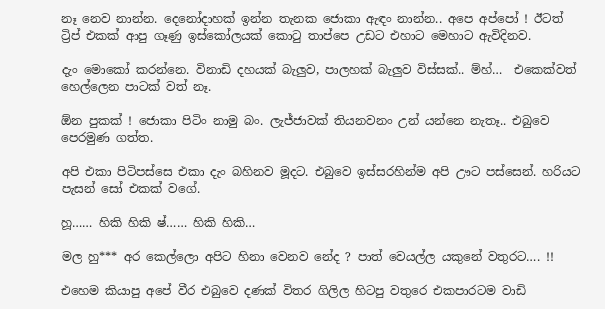නෑ නෙව නාන්න. දෙනෝදාහක් ඉන්න තැනක ජොකා ඇඳං නාන්න.. අපෙ අප්පෝ ! ඊටත් ට්‍රිප් එකක් ආපු ගෑණු ඉස්කෝලයක් කො‍ටු තාප්පෙ උඩට එහාට මෙහාට ඇවිදිනව.

දැං මොකෝ කරන්නෙ. විනාඩි දහයක් බැලුව, පාලහක් බැලුව විස්සක්.. ම්හ්…  එකෙක්වත් හෙල්ලෙන පාටක් වත් නෑ.

ඕන පුකක් ! ජොකා පිටිං නාමු බං. ලැජ්ජාවක් තියනවනං උන් යන්නෙ නැතෑ.. එබුවෙ පෙරමුණ ගත්ත.

අපි එකා පිටිපස්සෙ එකා දැං බහිනව මූදට. එබුවෙ ඉස්සරහින්ම අපි ඌට පස්සෙන්. හරියට පැසන් සෝ එකක් වගේ.

හූ…… හිකි හිකි ෂ්…… හිකි හිකි…

මල හු*** අර කෙල්ලො අපිට හිනා වෙනව නේද ? පාත් වෙයල්ල යකුනේ වතුරට…. !!

එහෙම කියාපු අපේ වීර එබුවෙ දණක් විතර ගිලිල හිටපු වතුරෙ එකපාරටම වාඩි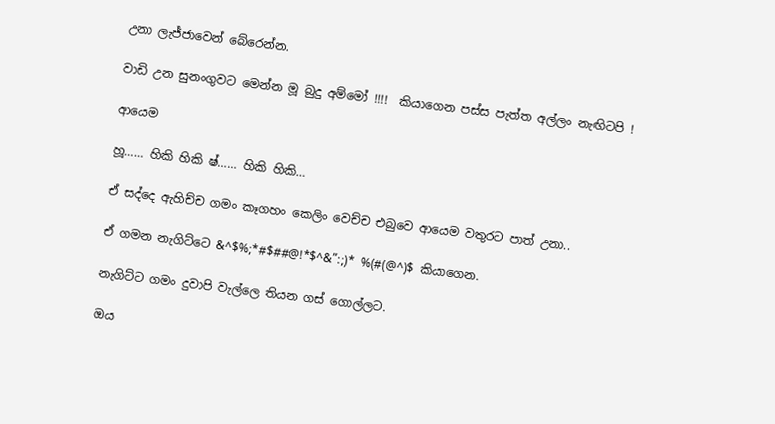උනා ලැජ්ජාවෙන් බේරෙන්න.

වාඩි උන සුනංගුවට මෙන්න මූ බුදු අම්මෝ !!!!  කියාගෙන පස්ස පැත්ත අල්ලං නැඟිටපි !

ආයෙම

හූ…… හිකි හිකි ෂ්…… හිකි හිකි…

ඒ සද්දෙ ඇහිච්ච ගමං කෑගහං කෙලිං වෙච්ච එබුවෙ ආයෙම වතුරට පාත් උනා..

ඒ ගමන නැගිට්ටෙ &^$%;*#$##@!*$^&”:;)* %(#(@^)$ කියාගෙන.

නැගිට්ට ගමං දුවාපි වැල්ලෙ තියන ගස් ගොල්ලට.

ඔය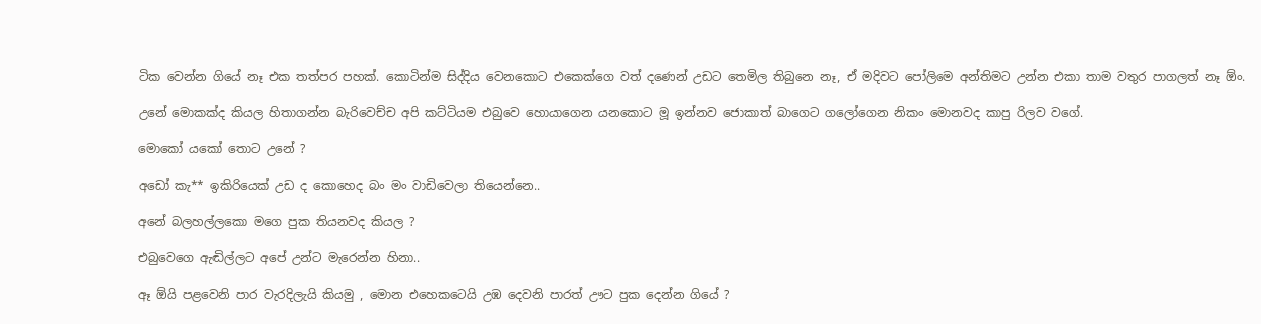ටික වෙන්න ගියේ නෑ එක තත්පර පහක්. කොටින්ම සිද්දිය වෙනකොට එකෙක්ගෙ වත් දණෙන් උඩට තෙමිල තිබුනෙ නෑ, ඒ මදිවට පෝලිමෙ අන්තිමට උන්න එකා තාම වතුර පාගලත් නෑ ඕං.

උනේ මොකක්ද කියල හිතාගන්න බැරිවෙච්ච අපි කට්ටියම එබුවෙ හොයාගෙන යනකොට මූ ඉන්නව ජොකාත් බාගෙට ගලෝගෙන නිකං මොනවද කාපු රිලව වගේ.

මොකෝ යකෝ තොට උනේ ?

අඩෝ කැ** ඉකිරියෙක් උඩ ද කොහෙද බං මං වාඩිවෙලා තියෙන්නෙ..

අනේ බලහල්ලකො මගෙ පුක තියනවද කියල ?

එබුවෙගෙ ඇඬිල්ලට අපේ උන්ට මැරෙන්න හිනා..

ඈ ඕයි පළවෙනි පාර වැරදිලැයි කියමු , මොන එහෙකටෙයි උඹ දෙවනි පාරත් ඌට පුක දෙන්න ගියේ ?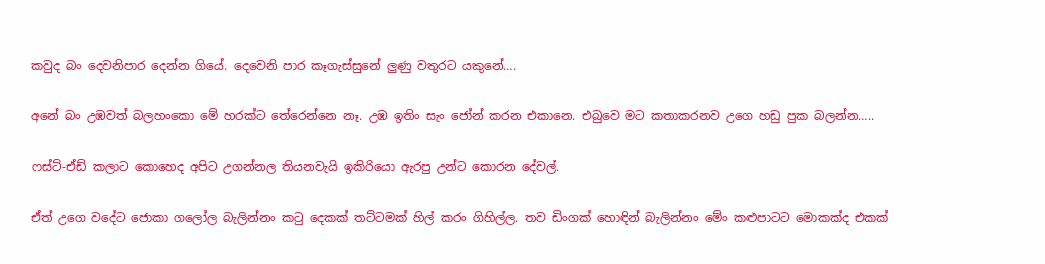කවුද බං දෙවනිපාර දෙන්න ගියේ. දෙවෙනි පාර කෑගැස්සුනේ ලුණු වතුරට යකුනේ….

අනේ බං උඹවත් බලහංකො මේ හරක්ට තේරෙන්නෙ නෑ. උඹ ඉතිං සැං ජෝන් කරන එකානෙ. එබුවෙ මට කතාකරනව උගෙ හඩු පුක බලන්න…..

ෆස්ට්-ඒඩ් කලාට කොහෙද අපිට උගන්නල තියනවැයි ඉකිරියො ඇරපු උන්ට කොරන දේවල්.

ඒත් උගෙ වදේට ජොකා ගලෝල බැලින්නං ක‍ටු දෙකක් තට්ටමක් හිල් කරං ගිහිල්ල. තව ඩිංගක් හොඳින් බැලින්නං මේං කළුපාටට මොකක්ද එකක්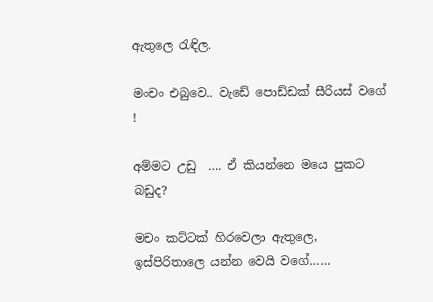ඇතුලෙ ‍රැඳිල.

මංචං එබුවෙ.. වැඩේ පොඩ්ඩක් සීරියස් වගේ !

අම්මට උඩු  …. ඒ කියන්නෙ මයෙ පුකට බඩුද?

මචං කට්ටක් හිරවෙලා ඇතුලෙ, ඉස්පිරිතාලෙ යන්න වෙයි වගේ……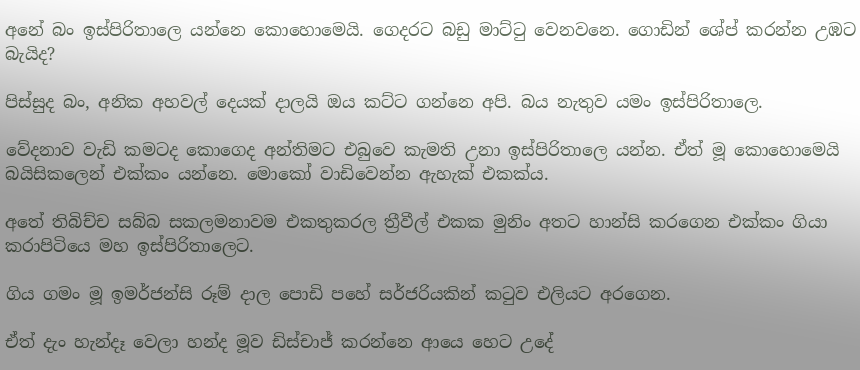අනේ බං ඉස්පිරිතාලෙ යන්නෙ කොහොමෙයි. ගෙදරට බඩු මාට්‍ටු වෙනවනෙ. ගොඩින් ශේප් කරන්න උඹට බැයිද?

පිස්සුද බං, අනික අහවල් දෙයක් දාලයි ඔය කට්ට ගන්නෙ අපි. බය නැතුව යමං ඉස්පිරිතාලෙ.

වේදනාව වැඩි කමටද කොගෙද අන්තිමට එබුවෙ කැමති උනා ඉස්පිරිතාලෙ යන්න. ඒත් මූ කොහොමෙයි බයිසිකලෙන් එක්කං යන්නෙ. මොකෝ වාඩිවෙන්න ඇහැක් එකක්ය.

අතේ තිබිච්ච සබ්බ සකලමනාවම එකතුකරල ත්‍රීවීල් එකක මුනිං අතට හාන්සි කරගෙන එක්කං ගියා කරාපිටියෙ මහ ඉස්පිරිතාලෙට.

ගිය ගමං මූ ඉමර්ජන්සි රූම් දාල පොඩි පහේ සර්ජරියකින් ක‍ටුව එලියට අරගෙන.

ඒත් දැං හැන්දෑ වෙලා හන්ද මූව ඩිස්චාජ් කරන්නෙ ආයෙ හෙට උදේ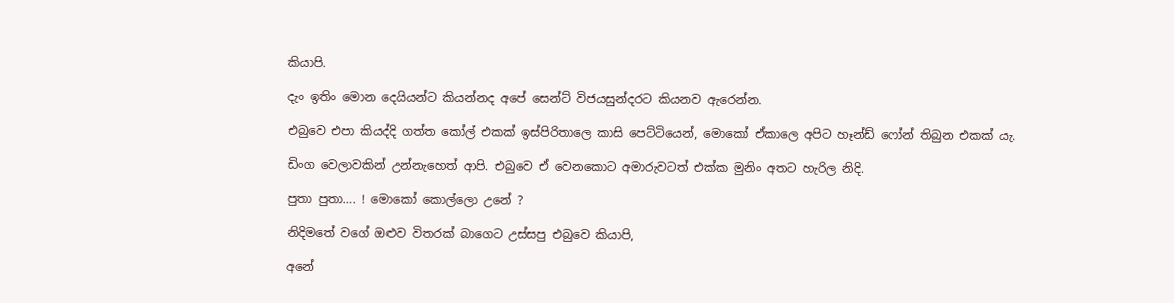කියාපි.

දැං ඉතිං මොන දෙයියන්ට කියන්නද අපේ සෙන්ට් විජයසුන්දරට කියනව ඇරෙන්න.

එබුවෙ එපා කියද්දි ගත්ත කෝල් එකක් ඉස්පිරිතාලෙ කාසි පෙට්ටියෙන්, මොකෝ ඒකාලෙ අපිට හෑන්ඩ් ෆෝන් තිබුන එකක් යැ.

ඩිංග වෙලාවකින් උන්නැහෙත් ආපි. එබුවෙ ඒ වෙනකොට අමාරුවටත් එක්ක මුනිං අතට හැරිල නිදි.

පුතා පුතා…. ! මොකෝ කොල්ලො උනේ ?

නිදිමතේ වගේ ඔළුව විතරක් බාගෙට උස්සපු එබුවෙ කියාපි,

අනේ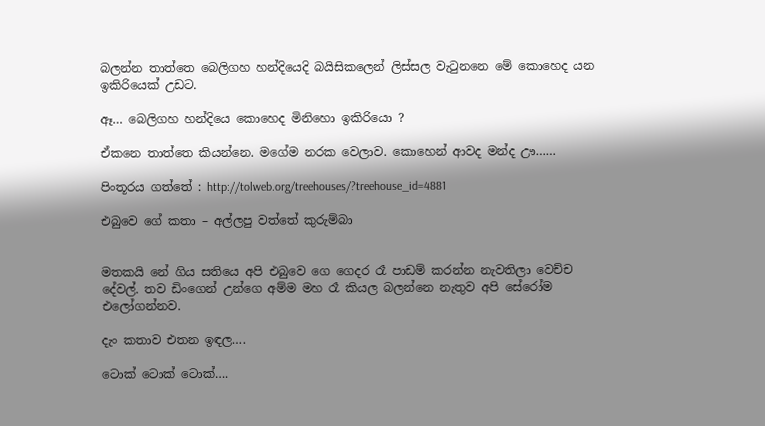බලන්න තාත්තෙ බෙලිගහ හන්දියෙදි බයිසිකලෙන් ලිස්සල වැ‍ටුනනෙ මේ කොහෙද යන ඉකිරියෙක් උඩට.

ඈ… බෙලිගහ හන්දියෙ කොහෙද මිනිහො ඉකිරියො ?

ඒකනෙ තාත්තෙ කියන්නෙ. මගේම නරක වෙලාව. කොහෙන් ආවද මන්ද ඌ……

පිංතූරය ගත්තේ : http://tolweb.org/treehouses/?treehouse_id=4881

එබුවෙ ගේ කතා – අල්ලපු වත්තේ කුරුම්බා


මතකයි නේ ගිය සතියෙ අපි එබුවෙ ගෙ ගෙදර රෑ පාඩම් කරන්න නැවතිලා වෙච්ච දේවල්. තව ඩිංගෙන් උන්ගෙ අම්ම මහ රෑ කියල බලන්නෙ නැතුව අපි සේරෝම එලෝගන්නව.

දැං කතාව එතන ඉඳල….

ටොක් ටොක් ටොක්….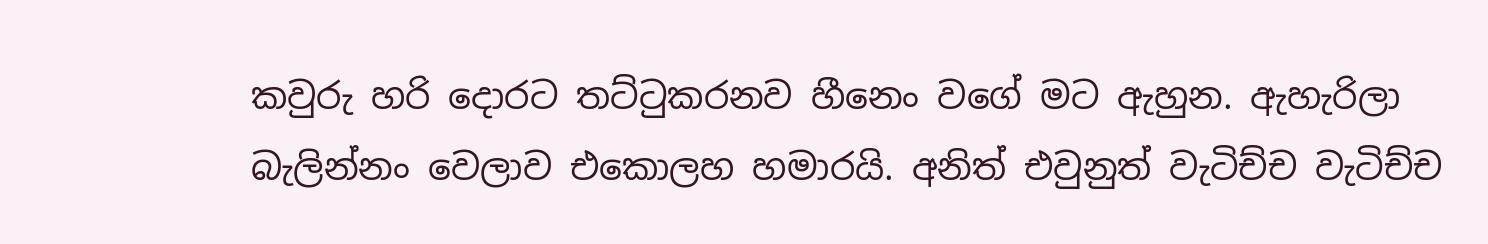කවුරු හරි දොරට තට්‍ටුකරනව හීනෙං වගේ මට ඇහුන. ඇහැරිලා බැලින්නං වෙලාව එකොලහ හමාරයි. අනිත් එවුනුත් වැටිච්ච වැටිච්ච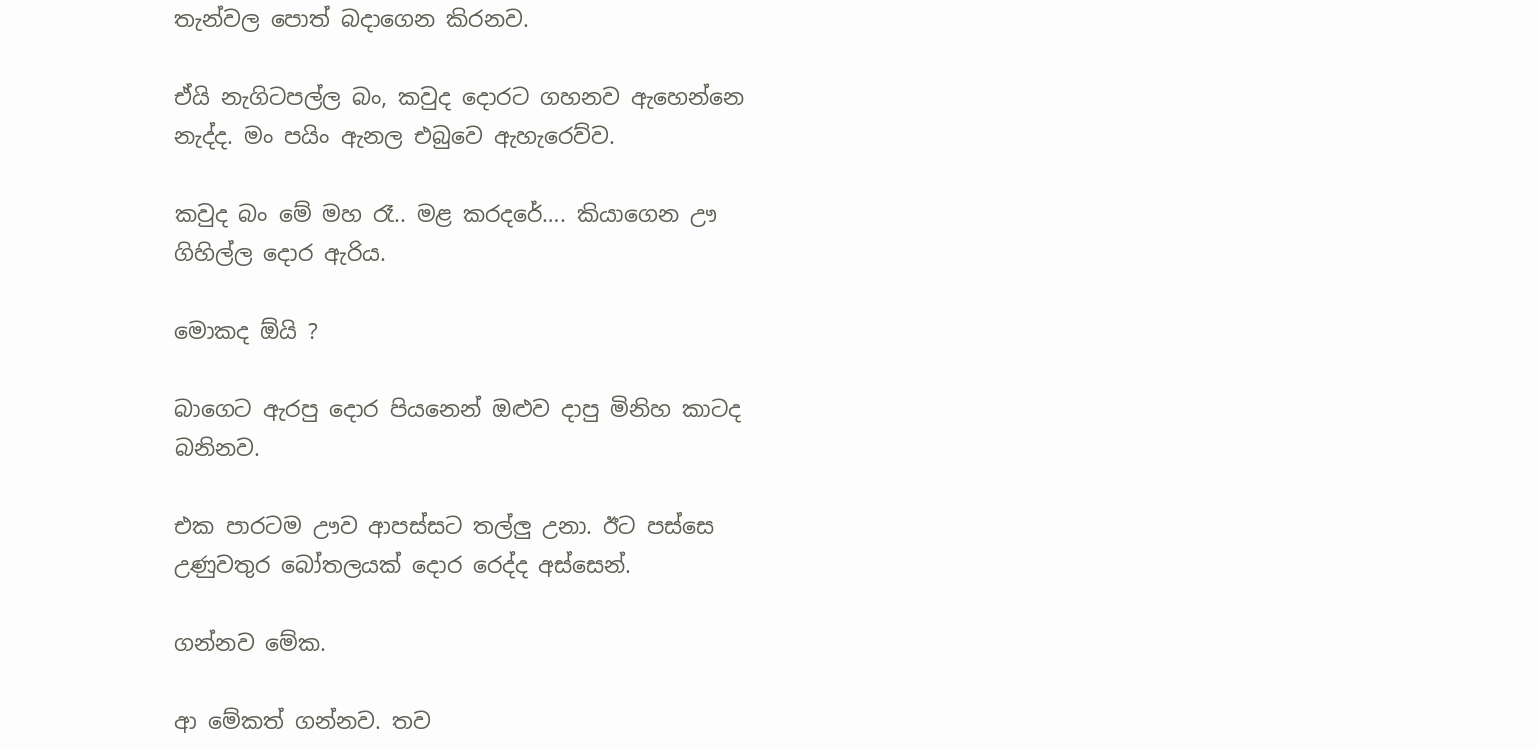තැන්වල පොත් බදාගෙන කිරනව.

ඒයි නැගිටපල්ල බං, කවුද දොරට ගහනව ඇහෙන්නෙ නැද්ද. මං පයිං ඇනල එබුවෙ ඇහැරෙව්ව.

කවුද බං මේ මහ රෑ.. මළ කරදරේ…. කියාගෙන ඌ ගිහිල්ල දොර ඇරිය.

මොකද ඕයි ?

බාගෙට ඇරපු දොර පියනෙන් ඔළුව දාපු මිනිහ කාටද බනිනව.

එක පාරටම ඌව ආපස්සට තල්ලු උනා. ඊට පස්සෙ උණුවතුර බෝතලයක් දොර රෙද්ද අස්සෙන්.

ගන්නව මේක.

ආ මේකත් ගන්නව. තව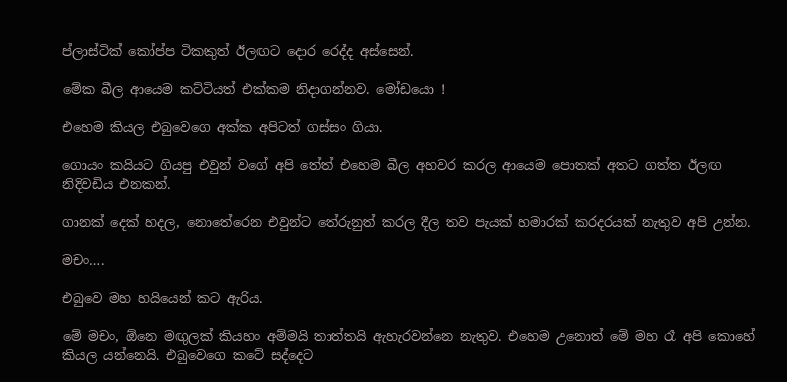ප්ලාස්ටික් කෝප්ප ටිකකුත් ඊලඟට දොර රෙද්ද අස්සෙන්.

මේක බීල ආයෙම කට්ටියත් එක්කම නිදාගන්නව. මෝඩයො !

එහෙම කියල එබුවෙගෙ අක්ක අපිටත් ගස්සං ගියා.

ගොයං කයියට ගියපු එවුන් වගේ අපි තේත් එහෙම බීල අහවර කරල ආයෙම පොතක් අතට ගත්ත ඊලඟ නිදිවඩිය එනකන්.

ගානක් දෙක් හදල, නොතේරෙන එවුන්ට තේරුනුත් කරල දීල තව පැයක් හමාරක් කරදරයක් නැතුව අපි උන්න.

මචං….

එබුවෙ මහ හයියෙන් කට ඇරිය.

මේ මචං, ඕනෙ මඟුලක් කියහං අම්මයි තාත්තයි ඇහැරවන්නෙ නැතුව. එහෙම උනොත් මේ මහ රෑ අපි කොහේ කියල යන්නෙයි. එබුවෙගෙ කටේ සද්දෙට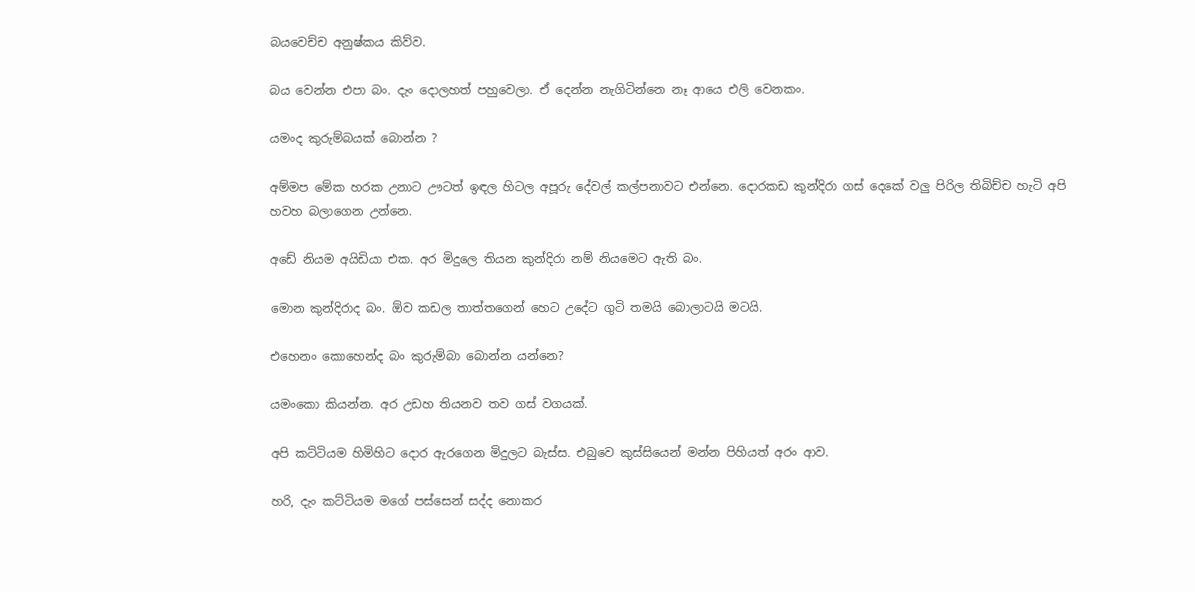බයවෙච්ච අනුෂ්කය කිව්ව.

බය වෙන්න එපා බං. දැං දොලහත් පහුවෙලා. ඒ දෙන්න නැගිටින්නෙ නෑ ආයෙ එලි වෙනකං.

යමංද කුරුම්බයක් බොන්න ?

අම්මප මේක හරක උනාට ඌටත් ඉඳල හිටල අපූරු දේවල් කල්පනාවට එන්නෙ. දොරකඩ කුන්දිරා ගස් දෙකේ වලු පිරිල තිබිච්ච හැටි අපි හවහ බලාගෙන උන්නෙ.

අඩේ නියම අයිඩියා එක. අර මිදුලෙ තියන කුන්දිරා නම් නියමෙට ඇති බං.

මොන කුන්දිරාද බං. ඕව කඩල තාත්තගෙන් හෙට උදේට ගුටි තමයි බොලාටයි මටයි.

එහෙනං කොහෙන්ද බං කුරුම්බා බොන්න යන්නෙ?

යමංකො කියන්න. අර උඩහ තියනව තව ගස් වගයක්.

අපි කට්ටියම හිමිහිට දොර ඇරගෙන මිදුලට බැස්ස. එබුවෙ කුස්සියෙන් මන්න පිහියත් අරං ආව.

හරි, දැං කට්ටියම මගේ පස්සෙන් සද්ද නොකර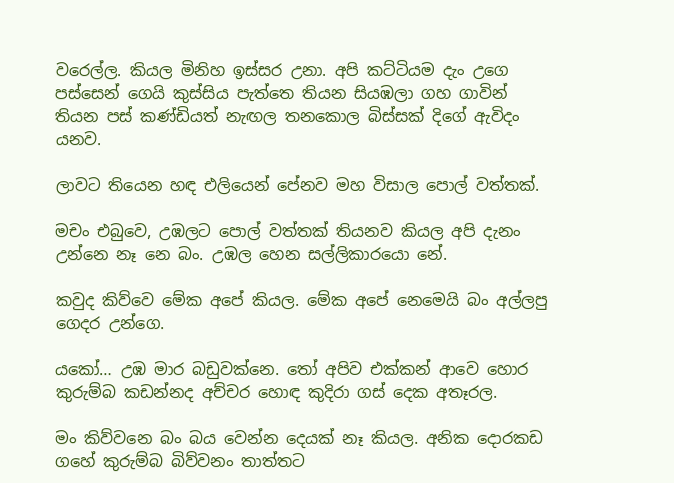වරෙල්ල. කියල මිනිහ ඉස්සර උනා. අපි කට්ටියම දැං උගෙ පස්සෙන් ගෙයි කුස්සිය පැත්තෙ තියන සියඹලා ගහ ගාවින් තියන පස් කණ්ඩියත් නැඟල තනකොල බිස්සක් දිගේ ඇවිදං යනව.

ලාවට තියෙන හඳ එලියෙන් පේනව මහ විසාල පොල් වත්තක්.

මචං එබුවෙ, උඹලට පොල් වත්තක් තියනව කියල අපි දැනං උන්නෙ නෑ නෙ බං. උඹල හෙන සල්ලිකාරයො නේ.

කවුද කිව්වෙ මේක අපේ කියල. මේක අපේ නෙමෙයි බං අල්ලපු ගෙදර උන්ගෙ.

යකෝ… උඹ මාර බඩුවක්නෙ. තෝ අපිව එක්කන් ආවෙ හොර කුරුම්බ කඩන්නද අච්චර හොඳ කුදිරා ගස් දෙක අතෑරල.

මං කිව්වනෙ බං බය වෙන්න දෙයක් නෑ කියල. අනික දොරකඩ ගහේ කුරුම්බ බිව්වනං තාත්තට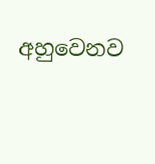අහුවෙනව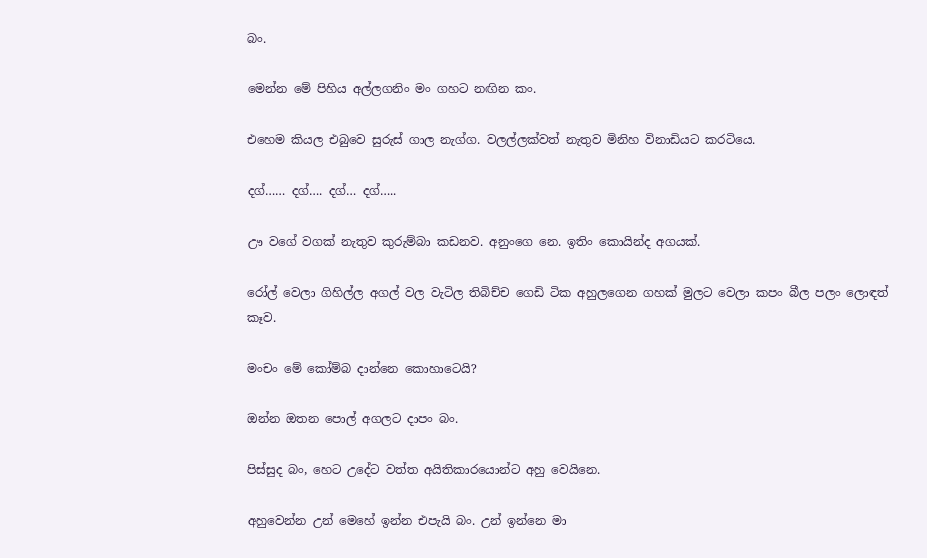බං.

මෙන්න මේ පිහිය අල්ලගනිං මං ගහට නඟින කං.

එහෙම කියල එබුවෙ සුරුස් ගාල නැග්ග. වලල්ලක්වත් නැතුව මිනිහ විනාඩියට කරටියෙ.

දග්…… දග්…. දග්… දග්…..

ඌ වගේ වගක් නැතුව කුරුම්බා කඩනව. අනුංගෙ නෙ. ඉතිං කොයින්ද අගයක්.

රෝල් වෙලා ගිහිල්ල අගල් වල වැටිල තිබිච්ච ගෙඩි ටික අහුලගෙන ගහක් මුලට වෙලා කපං බීල පලං ලොඳත් කෑව.

මංචං මේ කෝම්බ දාන්නෙ කොහාටෙයි?

ඔන්න ඔතන පොල් අගලට දාපං බං.

පිස්සුද බං, හෙට උදේට වත්ත අයිතිකාරයොන්ට අහු වෙයිනෙ.

අහුවෙන්න උන් මෙහේ ඉන්න එපැයි බං. උන් ඉන්නෙ මා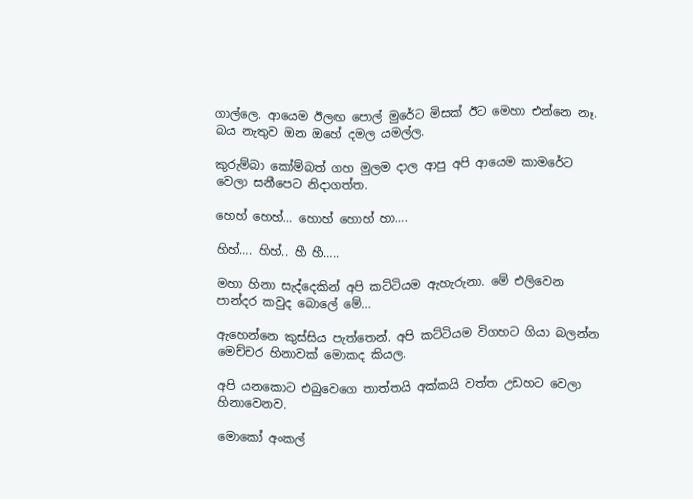ගාල්ලෙ. ආයෙම ඊලඟ පොල් මුරේට මිසක් ඊට මෙහා එන්නෙ නෑ. බය නැතුව ඔන ඔහේ දමල යමල්ල.

කුරුම්බා කෝම්බත් ගහ මුලම දාල ආපු අපි ආයෙම කාමරේට වෙලා සනීපෙට නිදාගත්ත.

හෙහ් හෙහ්… හොහ් හොහ් හා….

හිහ්…. හිහ්.. හී හී…..

මහා හිනා සැද්දෙකින් අපි කට්ටියම ඇහැරුනා. මේ එලිවෙන පාන්දර කවුද බොලේ මේ…

ඇහෙන්නෙ කුස්සිය පැත්තෙන්. අපි කට්ටියම විගහට ගියා බලන්න මෙච්චර හිනාවක් මොකද කියල.

අපි යනකොට එබුවෙගෙ තාත්තයි අක්කයි වත්ත උඩහට වෙලා හිනාවෙනව.

මොකෝ අංකල්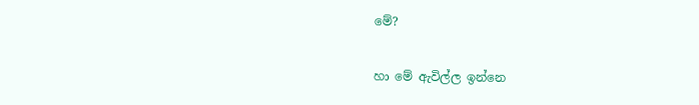මේ?

හා මේ ඇවිල්ල ඉන්නෙ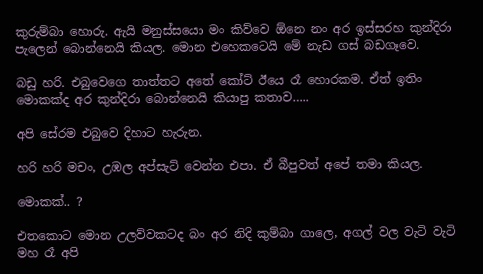කුරුම්බා හොරු. ඇයි මනුස්සයො මං කිව්වෙ ඕනෙ නං අර ඉස්සරහ කුන්දිරා පැලෙන් බොන්නෙයි කියල. මොන එහෙකටෙයි මේ නැඩ ගස් බඩගෑවෙ.

බඩු හරි. එබුවෙගෙ තාත්තට අතේ කෝට් ඊයෙ රෑ හොරකම. ඒත් ඉතිං මොකක්ද අර කුන්දිරා බොන්නෙයි කියාපු කතාව…..

අපි සේරම එබුවෙ දිහාට හැරුන.

හරි හරි මචං, උඹල අප්සැට් වෙන්න එපා. ඒ බීපුවත් අපේ තමා කියල.

මොකක්.. ?

එතකොට මොන උලව්වකටද බං අර නිදි කුම්බා ගාලෙ, අගල් වල වැටි වැටි මහ රෑ අපි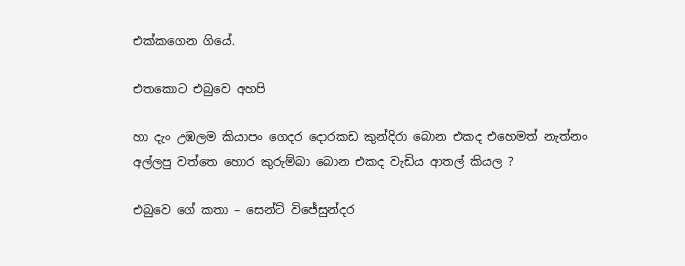එක්කගෙන ගියේ.

එතකොට එබුවෙ අහපි

හා දැං උඹලම කියාපං ගෙදර දොරකඩ කුන්දිරා බොන එකද එහෙමත් නැත්නං අල්ලපු වත්තෙ හොර කුරුම්බා බොන එකද වැඩිය ආතල් කියල ?

එබුවෙ ගේ කතා – සෙන්ට් විජේසුන්දර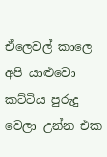ඒලෙවල් කාලෙ අපි යාළුවො කට්ටිය පුරුදු වෙලා උන්න එක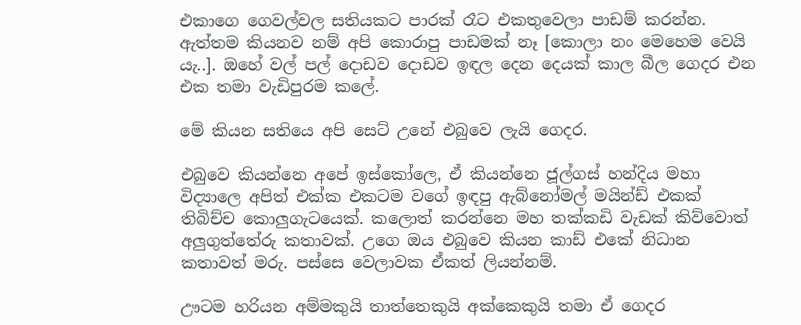එකාගෙ ගෙවල්වල සතියකට පාරක් රෑට එකතුවෙලා පාඩම් කරන්න. ඇත්තම කියනව නම් අපි කොරාපු පාඩමක් නෑ [කොලා නං මෙහෙම වෙයි යැ..]. ඔහේ වල් පල් දොඩව දොඩව ඉඳල දෙන දෙයක් කාල බීල ගෙදර එන එක තමා වැඩිපුරම කලේ.

මේ කියන සතියෙ අපි සෙට් උනේ එබුවෙ ලැයි ගෙදර.

එබුවෙ කියන්නෙ අපේ ඉස්කෝලෙ, ඒ කියන්නෙ ජූල්ගස් හන්දිය මහා විද්‍යාලෙ අපිත් එක්ක එකටම වගේ ඉඳපු ඇබ්නෝමල් මයින්ඩ් එකක් තිබිච්ච කොලුගැටයෙක්. කලොත් කරන්නෙ මහ තක්කඩි වැඩක් කිව්වොත් අලුගුත්තේරු කතාවක්. උගෙ ඔය එබුවෙ කියන කාඩ් එකේ නිධාන කතාවත් මරු. පස්සෙ වෙලාවක ඒකත් ලියන්නම්.

ඌටම හරියන අම්මකුයි තාත්තෙකුයි අක්කෙකුයි තමා ඒ ගෙදර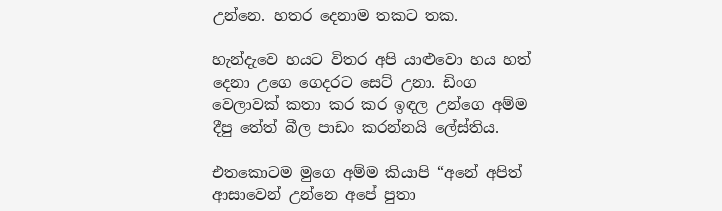උන්නෙ. හතර දෙනාම තකට තක.

හැන්දැවෙ හයට විතර අපි යාළුවො හය හත් දෙනා උගෙ ගෙදරට සෙට් උනා. ඩිංග වෙලාවක් කතා කර කර ඉඳල උන්ගෙ අම්ම දීපු තේත් බීල පාඩං කරන්නයි ලේස්තිය.

එතකොටම මුගෙ අම්ම කියාපි “අනේ අපිත් ආසාවෙන් උන්නෙ අපේ පුතා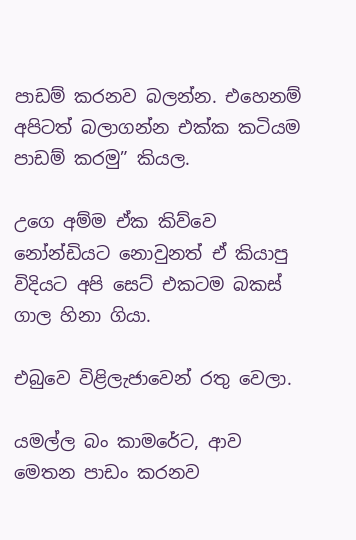පාඩම් කරනව බලන්න. එහෙනම් අපිටත් බලාගන්න එක්ක කටියම පාඩම් කරමු” කියල.

උගෙ අම්ම ඒක කිව්වෙ නෝන්ඩියට නොවුනත් ඒ කියාපු විදියට අපි සෙට් එකටම බකස් ගාල හිනා ගියා.

එබුවෙ විළිලැජාවෙන් රතු වෙලා.

යමල්ල බං කාමරේට, ආව මෙතන පාඩං කරනව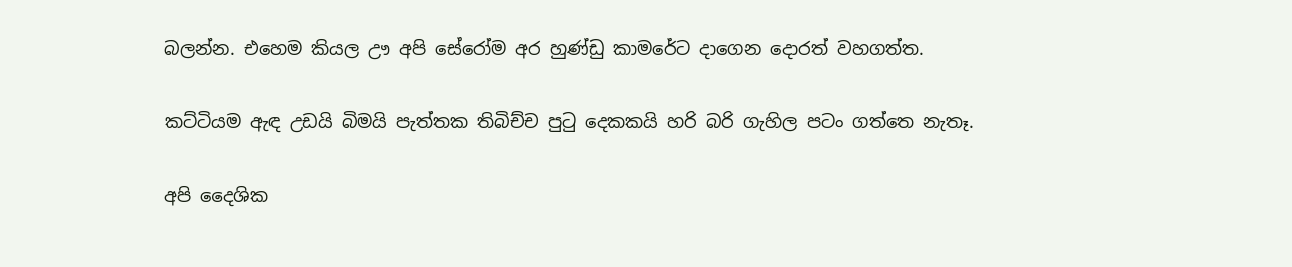බලන්න. එහෙම කියල ඌ අපි සේරෝම අර හුණ්ඩු කාමරේට දාගෙන දොරත් වහගත්ත.

කට්ටියම ඇඳ උඩයි බිමයි පැත්තක තිබිච්ච පු‍ටු දෙකකයි හරි බරි ගැහිල පටං ගත්තෙ නැතෑ.

අපි දෛශික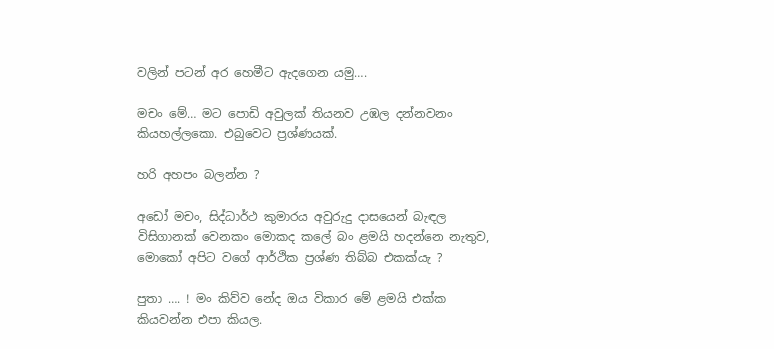වලින් පටන් අර හෙමීට ඇදගෙන යමු….

මචං මේ… මට පොඩි අවුලක් තියනව උඹල දන්නවනං කියහල්ලකො. එබුවෙට ප්‍රශ්ණයක්.

හරි අහපං බලන්න ?

අඩෝ මචං, සිද්ධාර්ථ කුමාරය අවුරුදු දාසයෙන් බැඳල විසිගානක් වෙනකං මොකද කලේ බං ළමයි හදන්නෙ නැතුව, මොකෝ අපිට වගේ ආර්ථික ප්‍රශ්ණ තිබ්බ එකක්යැ ?

පුතා …. ! මං කිව්ව නේද ඔය විකාර මේ ළමයි එක්ක කියවන්න එපා කියල.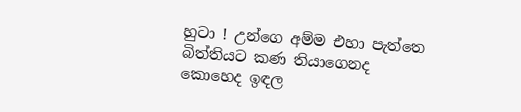හුටා ! උන්ගෙ අම්ම එහා පැත්තෙ බිත්තියට කණ තියාගෙනද කොහෙද ඉඳල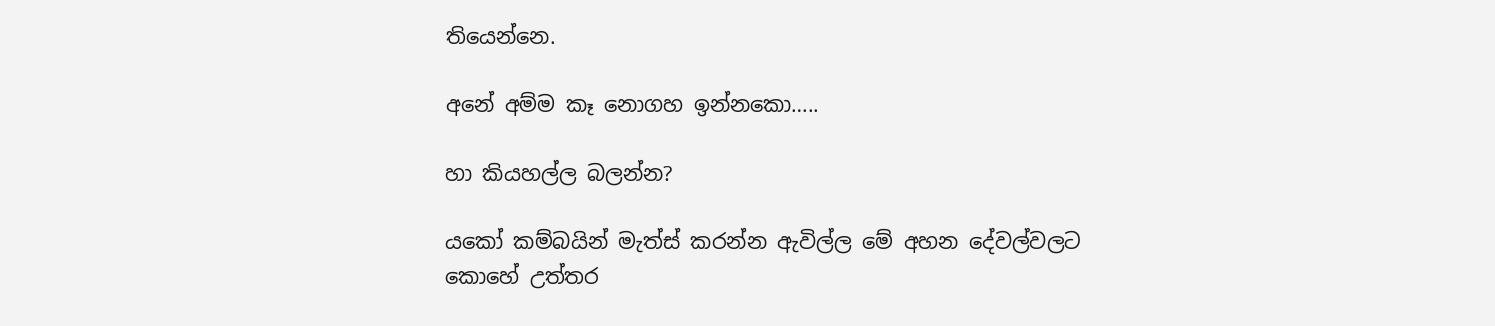තියෙන්නෙ.

අනේ අම්ම කෑ නොගහ ඉන්නකො…..

හා කියහල්ල බලන්න?

යකෝ කම්බයින් මැත්ස් කරන්න ඇවිල්ල මේ අහන දේවල්වලට කොහේ උත්තර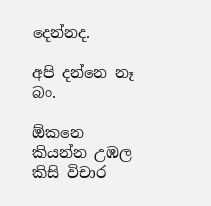දෙන්නද.

අපි දන්නෙ නෑ බං.

ඕකනෙ කියන්න උඹල කිසි විචාර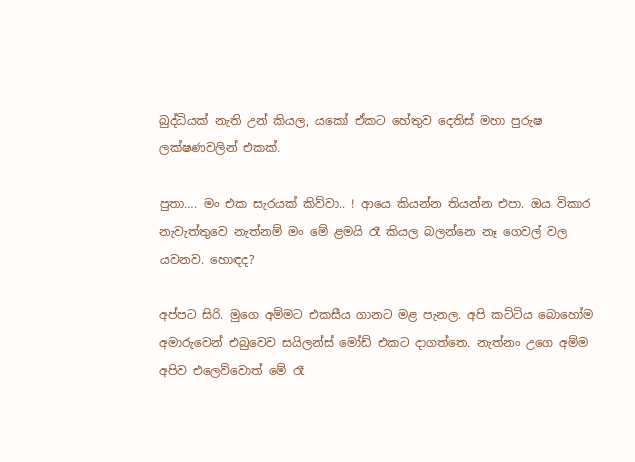බුද්ධියක් නැති උන් කියල, යකෝ ඒකට හේතුව දෙතිස් මහා පුරුෂ ලක්ෂණවලින් එකක්.

පුතා…. මං එක සැරයක් කිව්වා.. ! ආයෙ කියන්න තියන්න එපා. ඔය විකාර නැවැත්තුවෙ නැත්නම් මං මේ ළමයි රෑ කියල බලන්නෙ නෑ ගෙවල් වල යවනව. හොඳද?

අප්පට සිරි. මුගෙ අම්මට එකසීය ගානට මළ පැනල. අපි කට්ටිය බොහෝම අමාරුවෙන් එබුවෙව සයිලන්ස් මෝඩ් එකට දාගත්තෙ. නැත්නං උගෙ අම්ම අපිව එලෙව්වොත් මේ රෑ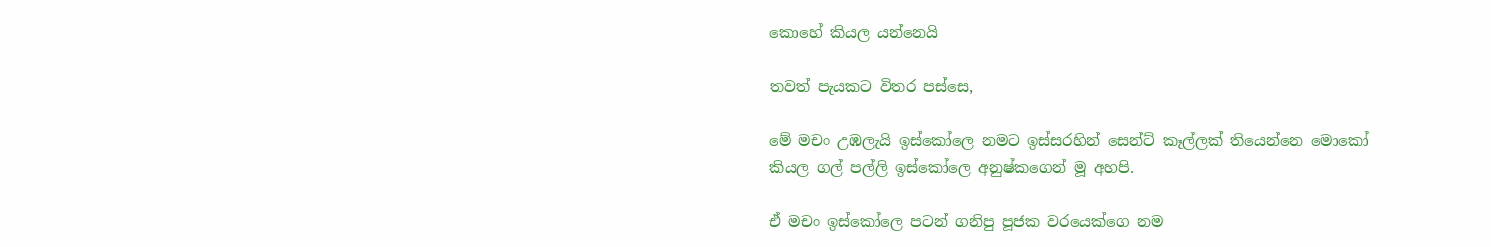කොහේ කියල යන්නෙයි

තවත් පැයකට විතර පස්සෙ,

මේ මචං උඹලැයි ඉස්කෝලෙ නමට ඉස්සරහින් සෙන්ට් කෑල්ලක් තියෙන්නෙ මොකෝ කියල ගල් පල්ලි ඉස්කෝලෙ අනුෂ්කගෙන් මූ අහපි.

ඒ මචං ඉස්කෝලෙ පටන් ගනිපු පූජක වරයෙක්ගෙ නම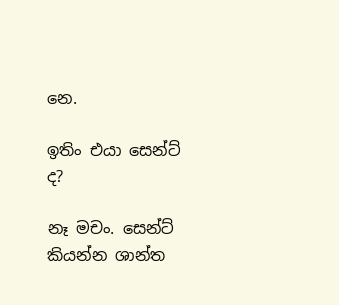නෙ.

ඉතිං එයා සෙන්ට් ද?

නෑ මචං. සෙන්ට් කියන්න ශාන්ත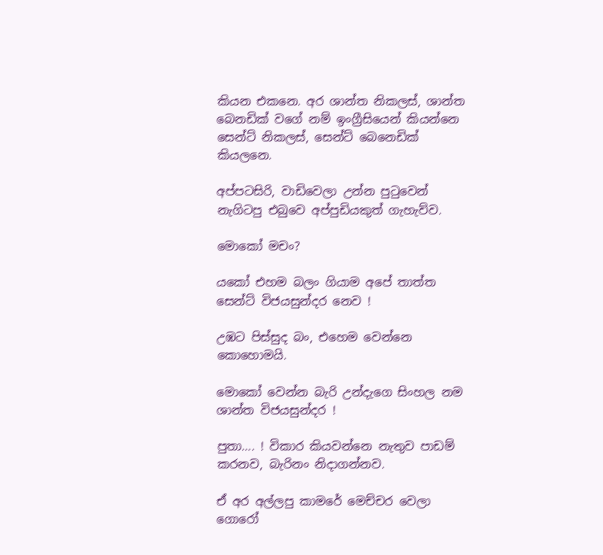කියන එකනෙ. අර ශාන්ත නිකලස්, ශාන්ත බෙනඩික් වගේ නම් ඉංග්‍රීසියෙන් කියන්නෙ සෙන්ට් නිකලස්, සෙන්ට් බෙනෙඩික් කියලනෙ.

අප්පටසිරි, වාඩිවෙලා උන්න පු‍ටුවෙන් නැගිටපු එබුවෙ අප්පුඩියකුත් ගැහැව්ව.

මොකෝ මචං?

යකෝ එහම බලං ගියාම අපේ තාත්ත සෙන්ට් විජයසුන්දර නෙව !

උඹට පිස්සුද බං, එහෙම වෙන්නෙ කොහොමයි.

මොකෝ වෙන්න බැරි උන්දැගෙ සිංහල නම ශාන්ත විජයසුන්දර !

පුතා…. ! විකාර කියවන්නෙ නැතුව පාඩම් කරනව, බැරිනං නිදාගන්නව.

ඒ අර අල්ලපු කාමරේ මෙච්චර වෙලා ගොරෝ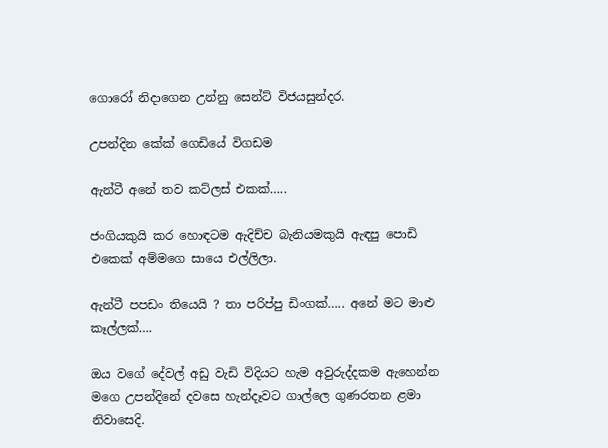ගොරෝ නිදාගෙන උන්නු සෙන්ට් විජයසුන්දර.

උපන්දින කේක් ගෙඩියේ විගඩම

ඇන්ටී අනේ තව කට්ලස් එකක්…..

ජංගියකුයි කර හොඳටම ඇදිච්ච බැනියමකුයි ඇඳපු පොඩි එකෙක් අම්මගෙ සායෙ එල්ලිලා.

ඇන්ටී පපඩං තියෙයි ? තා පරිප්පු ඩිංගක්….. අනේ මට මාළු කෑල්ලක්….

ඔය වගේ දේවල් අඩු වැඩි විදියට හැම අවුරුද්දකම ඇහෙන්න මගෙ උපන්දිනේ දවසෙ හැන්දෑවට ගාල්ලෙ ගුණරතන ළමා නිවාසෙදි.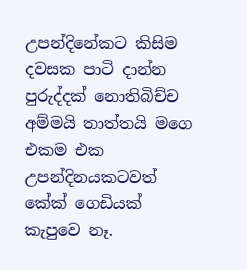උපන්දිනේකට කිසිම දවසක පාටි දාන්න පුරුද්දක් නොතිබිච්ච අම්මයි තාත්තයි මගෙ එකම එක උපන්දිනයකටවත් කේක් ගෙඩියක් කැපුවෙ නෑ.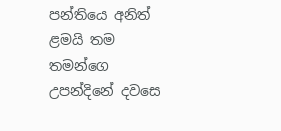පන්තියෙ අනිත් ළමයි තම තමන්ගෙ උපන්දිනේ දවසෙ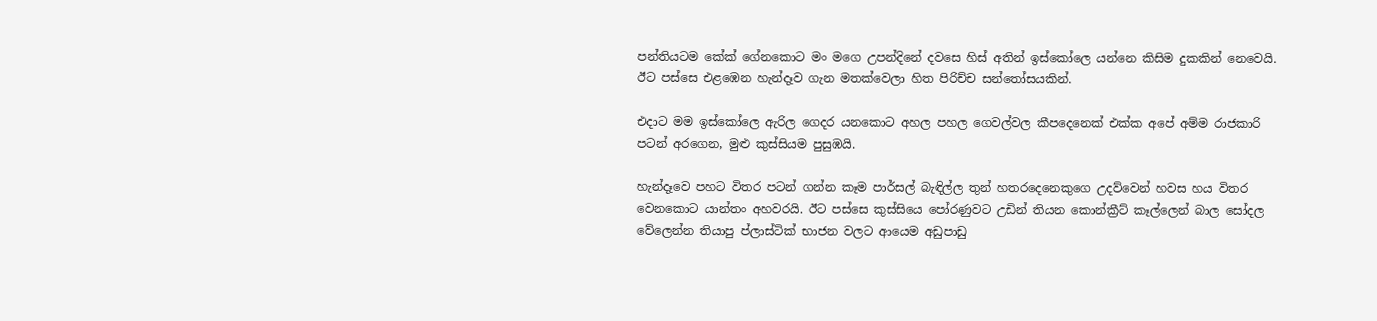පන්තියටම කේක් ගේනකොට මං මගෙ උපන්දිනේ දවසෙ හිස් අතින් ඉස්කෝලෙ යන්නෙ කිසිම දුකකින් නෙවෙයි. ඊට පස්සෙ එළඹෙන හැන්දෑව ගැන මතක්වෙලා හිත පිරිච්ච සන්තෝසයකින්.

එදාට මම ඉස්කෝලෙ ඇරිල ගෙදර යනකොට අහල පහල ගෙවල්වල කීපදෙනෙක් එක්ක අපේ අම්ම රාජකාරි පටන් අරගෙන, මුළු කුස්සියම පුසුඹයි.

හැන්දෑවෙ පහට විතර පටන් ගන්න කෑම පාර්සල් බැඳිල්ල තුන් හතරදෙනෙකුගෙ උදව්වෙන් හවස හය විතර වෙනකොට යාන්තං අහවරයි. ඊට පස්සෙ කුස්සියෙ පෝරණුවට උඩින් තියන කොන්ක්‍රීට් කෑල්ලෙන් බාල සෝදල වේලෙන්න තියාපු ප්ලාස්ටික් භාජන වලට ආයෙම අඩුපාඩු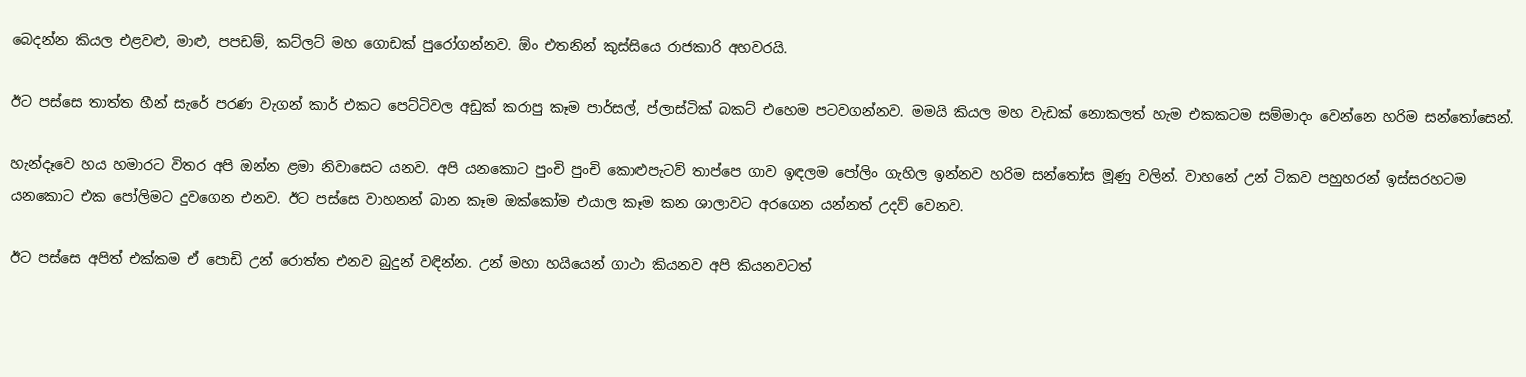බෙදන්න කියල එළවළු, මාළු, පපඩම්, කට්ලට් මහ ගොඩක් පුරෝගන්නව. ඕං එතනින් කුස්සියෙ රාජකාරි අහවරයි.

ඊට පස්සෙ තාත්ත හීන් සැරේ පරණ වැගන් කාර් එකට පෙට්ටිවල අඩුක් කරාපු කෑම පාර්සල්, ප්ලාස්ටික් බකට් එහෙම පටවගන්නව. මමයි කියල මහ වැඩක් නොකලත් හැම එකකටම සම්මාදං වෙන්නෙ හරිම සන්තෝසෙන්.

හැන්දෑවෙ හය හමාරට විතර අපි ඔන්න ළමා නිවාසෙට යනව. අපි යනකොට පුංචි පුංචි කොළුපැටව් තාප්පෙ ගාව ඉඳලම පෝලිං ගැහිල ඉන්නව හරිම සන්තෝස මූණු වලින්. වාහනේ උන් ටිකව පහුහරන් ඉස්සරහටම යනකොට එක පෝලිමට දුවගෙන එනව. ඊට පස්සෙ වාහනන් බාන කෑම ඔක්කෝම එයාල කෑම කන ශාලාවට අරගෙන යන්නත් උදව් වෙනව.

ඊට පස්සෙ අපිත් එක්කම ඒ පොඩි උන් රොත්ත එනව බුදුන් වඳින්න. උන් මහා හයියෙන් ගාථා කියනව අපි කියනවටත්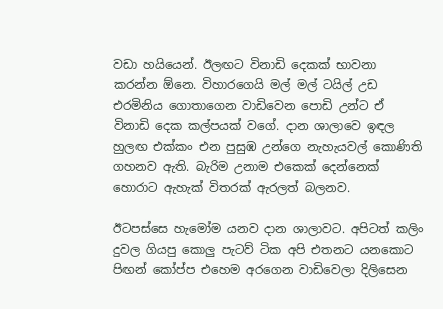වඩා හයියෙන්. ඊලඟට විනාඩි දෙකක් භාවනා කරන්න ඕනෙ. විහාරගෙයි මල් මල් ටයිල් උඩ එරමිනිය ගොතාගෙන වාඩිවෙන පොඩි උන්ට ඒ විනාඩි දෙක කල්පයක් වගේ. දාන ශාලාවෙ ඉඳල හුලඟ එක්කං එන පුසුඹ උන්ගෙ නැහැයවල් කොණිති ගහනව ඇති. බැරිම උනාම එකෙක් දෙන්නෙක් හොරාට ඇහැක් විතරක් ඇරලත් බලනව.

ඊටපස්සෙ හැමෝම යනව දාන ශාලාවට. අපිටත් කලිං දුවල ගියපු කොලු පැටව් ටික අපි එතනට යනකොට පිඟන් කෝප්ප එහෙම අරගෙන වාඩිවෙලා දිලිසෙන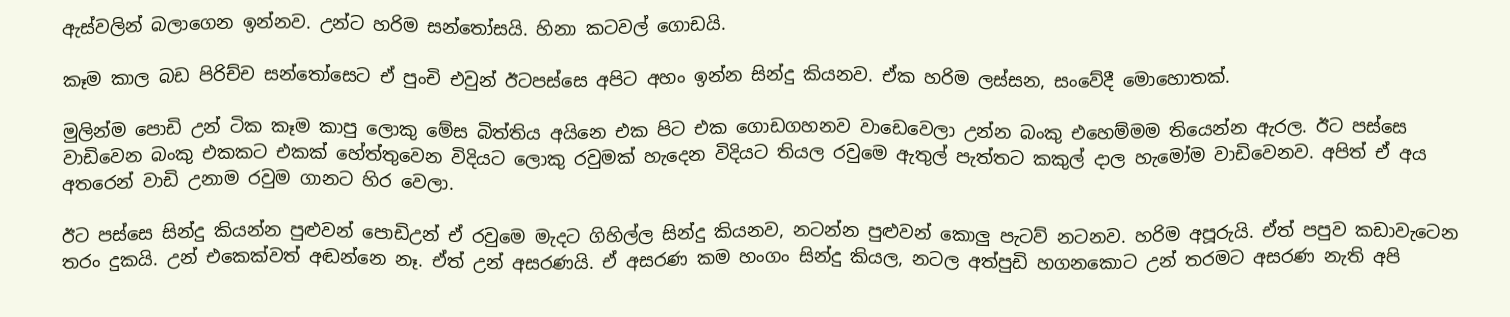ඇස්වලින් බලාගෙන ඉන්නව. උන්ට හරිම සන්තෝසයි. හිනා කටවල් ගොඩයි.

කෑම කාල බඩ පිරිච්ච සන්තෝසෙට ඒ පුංචි එවුන් ඊටපස්සෙ අපිට අහං ඉන්න සින්දු කියනව. ඒක හරිම ලස්සන, සංවේදී මොහොතක්.

මුලින්ම පොඩි උන් ටික කෑම කාපු ලොකු මේස බිත්තිය අයිනෙ එක පිට එක ගොඩගහනව වාඩෙවෙලා උන්න බංකු එහෙම්මම තියෙන්න ඇරල. ඊට පස්සෙ වාඩිවෙන බංකු එකකට එකක් හේත්තුවෙන විදියට ලොකු රවුමක් හැදෙන විදියට තියල රවුමෙ ඇතුල් පැත්තට කකුල් දාල හැමෝම වාඩිවෙනව. අපිත් ඒ අය අතරෙන් වාඩි උනාම රවුම ගානට හිර වෙලා.

ඊට පස්සෙ සින්දු කියන්න පුළුවන් පොඩිඋන් ඒ රවුමෙ මැදට ගිහිල්ල සින්දු කියනව, නටන්න පුළුවන් කොලු පැටව් නටනව. හරිම අපූරුයි. ඒත් පපුව කඩාවැටෙන තරං දුකයි. උන් එකෙක්වත් අඬන්නෙ නෑ. ඒත් උන් අසරණයි. ඒ අසරණ කම හංගං සින්දු කියල, නටල අත්පුඩි හගනකොට උන් තරමට අසරණ නැති අපි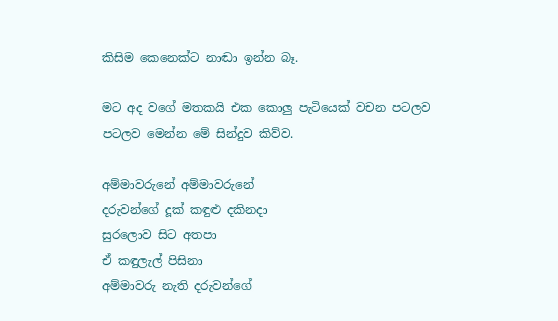කිසිම කෙනෙක්ට නාඬා ඉන්න බෑ.

මට අද වගේ මතකයි එක කොලු පැටියෙක් වචන පටලව පටලව මෙන්න මේ සින්දුව කිව්ව.

අම්මාවරුනේ අම්මාවරුනේ
දරුවන්ගේ දූක් කඳුළු දකිනදා
සුරලොව සිට අතපා
ඒ කඳුලැල් පිසිනා
අම්මාවරු නැති දරුවන්ගේ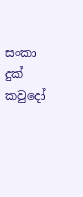සංකා දුක් කවුදෝ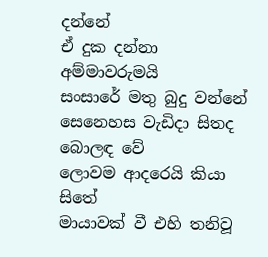දන්නේ
ඒ දුක දන්නා අම්මාවරුමයි
සංසාරේ මතු බුදු වන්නේ
සෙනෙහස වැඩිදා සිතද බොලඳ වේ
ලොවම ආදරෙයි කියා සිතේ
මායාවක් වී එහි තනිවූ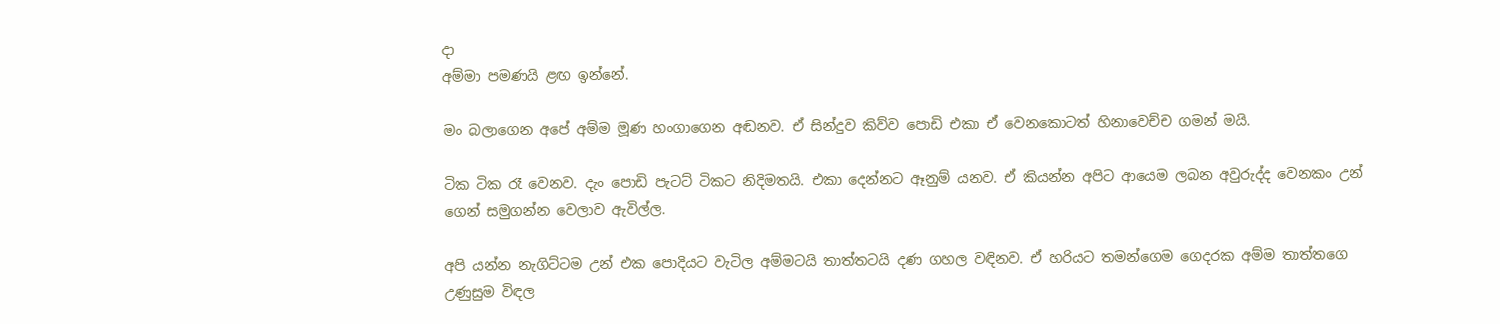දා
අම්මා පමණයි ළඟ ඉන්නේ.

මං බලාගෙන අපේ අම්ම මූණ හංගාගෙන අඬනව. ඒ සින්දුව කිව්ව පොඩි එකා ඒ වෙනකොටත් හිනාවෙච්ච ගමන් මයි.

ටික ටික රෑ වෙනව. දැං පොඩි පැටට් ටිකට නිදිමතයි. එකා දෙන්නට ඈනුම් යනව. ඒ කියන්න අපිට ආයෙම ලබන අවුරුද්ද වෙනකං උන් ගෙන් සමුගන්න වෙලාව ඇවිල්ල.

අපි යන්න නැගිට්ටම උන් එක පොදියට වැටිල අම්මටයි තාත්තටයි දණ ගහල වඳිනව. ඒ හරියට තමන්ගෙම ගෙදරක අම්ම තාත්තගෙ උණුසුම විඳල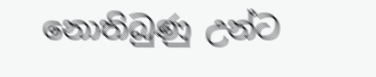නොතිබුණු උන්ට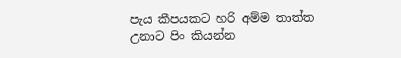පැය කීපයකට හරි අම්ම තාත්ත උනාට පිං කියන්න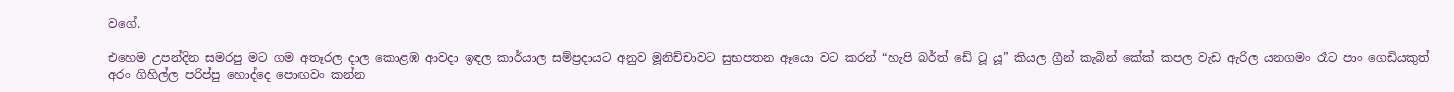වගේ.

එහෙම උපන්දින සමරපු මට ගම අතෑරල දාල කොළඹ ආවදා ඉඳල කාර්යාල සම්ප්‍රදායට අනුව මූනිච්චාවට සුභපතන ඈයො වට කරන් “හැපි බර්ත් ඩේ ටූ යූ” කියල ග්‍රීන් කැබින් කේක් කපල වැඩ ඇරිල යනගමං රෑට පාං ගෙඩියකුත් අරං ගිහිල්ල පරිප්පු හොද්දෙ පොඟවං කන්න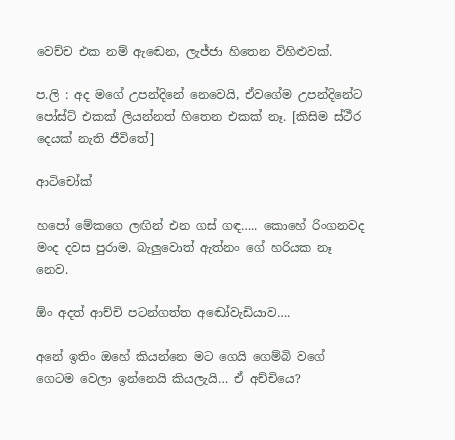වෙච්ච එක නම් ඇඬෙන, ලැජ්ජා හිතෙන විහිළුවක්.

ප.ලි : අද මගේ උපන්දිනේ නෙවෙයි, ඒවගේම උපන්දිනේට පෝස්ට් එකක් ලියන්නත් හිතෙන එකක් නෑ. [කිසිම ස්ථීර දෙයක් නැති ජීවිතේ]

ආටිචෝක්

හපෝ මේකගෙ ලඟින් එන ගස් ගඳ….. කොහේ රිංගනවද මංද දවස පුරාම. බැලුවොත් ඇත්නං ගේ හරියක නෑ නෙව.

ඕං අදත් ආච්චි පටන්ගත්ත අඬෝවැඩියාව….

අනේ ඉතිං ඔහේ කියන්නෙ මට ගෙයි ගෙම්බි වගේ ගෙටම වෙලා ඉන්නෙයි කියලැයි… ඒ අච්චියෙ?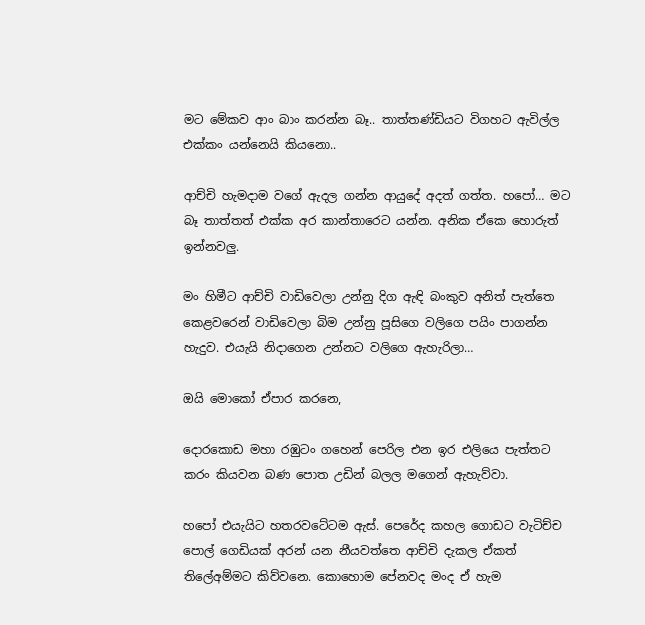මට මේකව ආං බාං කරන්න බෑ.. තාත්තණ්ඩියට විගහට ඇවිල්ල එක්කං යන්නෙයි කියනො..

ආච්චි හැමදාම වගේ ඇදල ගන්න ආයුදේ අදත් ගත්ත. හපෝ… මට බෑ තාත්තත් එක්ක අර කාන්තාරෙට යන්න. අනික ඒකෙ හොරුත් ඉන්නවලු.

මං හිමීට ආච්චි වාඩිවෙලා උන්නු දිග ඇඳි බංකුව අනිත් පැත්තෙ කෙළවරෙන් වාඩිවෙලා බිම උන්නු පූසිගෙ වලිගෙ පයිං පාගන්න හැදුව. එයැයි නිදාගෙන උන්නට වලිගෙ ඇහැරිලා…

ඔයි මොකෝ ඒපාර කරනෙ,

දොරකොඩ මහා රඹුටං ගහෙන් පෙරිල එන ඉර එලියෙ පැත්තට කරං කියවන බණ පොත උඩින් බලල මගෙන් ඇහැව්වා.

හපෝ එයැයිට හතරවටේටම ඇස්. පෙරේද කහල ගොඩට වැටිච්ච පොල් ගෙඩියක් අරන් යන නීයවත්තෙ ආච්චි දැකල ඒකත් තිලේඅම්මට කිව්වනෙ. කොහොම පේනවද මංද ඒ හැම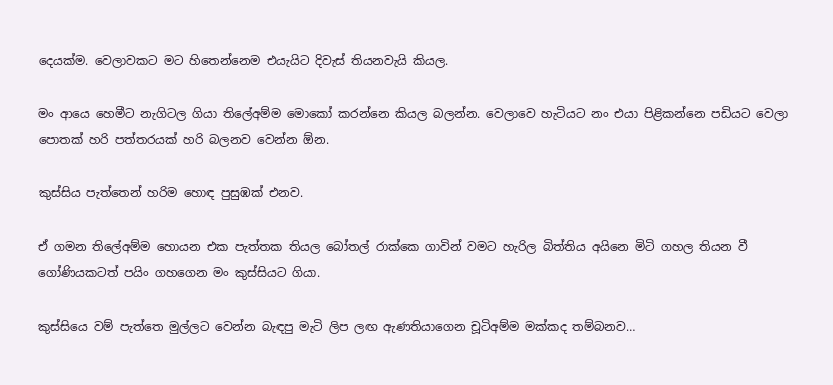දෙයක්ම. වෙලාවකට මට හිතෙන්නෙම එයැයිට දිවැස් තියනවැයි කියල.

මං ආයෙ හෙමීට නැගිටල ගියා තිලේඅම්ම මොකෝ කරන්නෙ කියල බලන්න. වෙලාවෙ හැටියට නං එයා පිළිකන්නෙ පඩියට වෙලා පොතක් හරි පත්තරයක් හරි බලනව වෙන්න ඕන.

කුස්සිය පැත්තෙන් හරිම හොඳ පුසුඹක් එනව.

ඒ ගමන තිලේඅම්ම හොයන එක පැත්තක තියල බෝතල් රාක්කෙ ගාවින් වමට හැරිල බිත්තිය අයිනෙ මිටි ගහල තියන වී ගෝණියකටත් පයිං ගහගෙන මං කුස්සියට ගියා.

කුස්සියෙ වම් පැත්තෙ මුල්ලට වෙන්න බැඳපු මැටි ලිප ලඟ ඇණතියාගෙන චූටිඅම්ම මක්කද තම්බනව…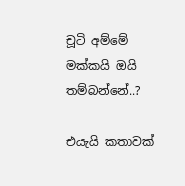චූටි අම්මේ මක්කයි ඔයි තම්බන්නේ..?

එයැයි කතාවක්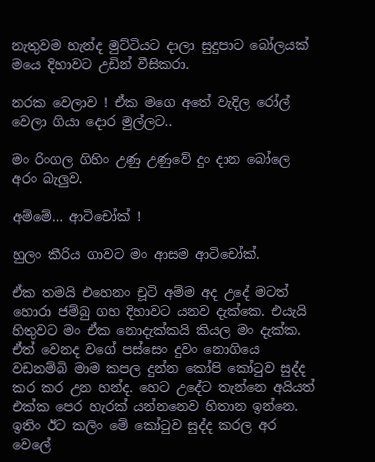නැතුවම හැන්ද මුට්ටියට දාලා සුදුපාට බෝලයක් මයෙ දිහාවට උඩින් වීසිකරා.

නරක වෙලාව ! ඒක මගෙ අතේ වැදිල රෝල් වෙලා ගියා දොර මුල්ලට..

මං රිංගල ගිහිං උණු උණුවේ දුං දාන බෝලෙ අරං බැලුව.

අම්මේ… ආටිචෝක් !

හුලං කීරිය ගාවට මං ආසම ආටිචෝක්.

ඒක තමයි එහෙනං චූටි අම්ම අද උදේ මටත් හොරා ජම්බු ගහ දිහාවට යනව දැක්කෙ. එයැයි හිතුවට මං ඒක නොදැක්කයි කියල මං දැක්ක. ඒත් වෙනද වගේ පස්සෙං දුවං නොගියෙ වඩනම්බි මාම කපල දුන්න කෝපි කෝ‍ටුව සුද්ද කර කර උන හන්ද. හෙට උදේට තැන්නෙ අයියත් එක්ක පෙර හැරක් යන්නනෙව හිතාන ඉන්නෙ. ඉතිං ඊට කලිං මේ කෝ‍ටුව සුද්ද කරල අර වෙලේ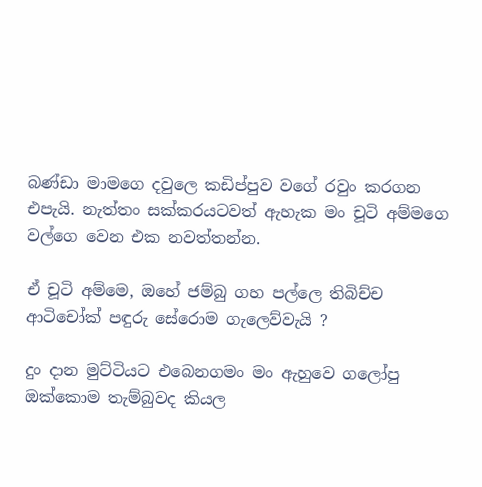බණ්ඩා මාමගෙ දවුලෙ කඩිප්පුව වගේ රවුං කරගන එපැයි. නැත්තං සක්කරයටවත් ඇහැක මං චූටි අම්මගෙ වල්ගෙ වෙන එක නවත්තන්න.

ඒ චූටි අම්මෙ, ඔහේ ජම්බු ගහ පල්ලෙ තිබිච්ච ආටිචෝක් පඳුරු සේරොම ගැලෙව්වැයි ?

දුං දාන මුට්ටියට එබෙනගමං මං ඇහුවෙ ගලෝපු ඔක්කොම තැම්බුවද කියල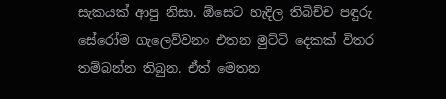සැකයක් ආපු නිසා. ඕසෙට හැදිල තිබිච්ච පඳුරු සේරෝම ගැලෙව්වනං එතන මුට්ටි දෙකක් විතර තම්බන්න තිබුන. ඒත් මෙතන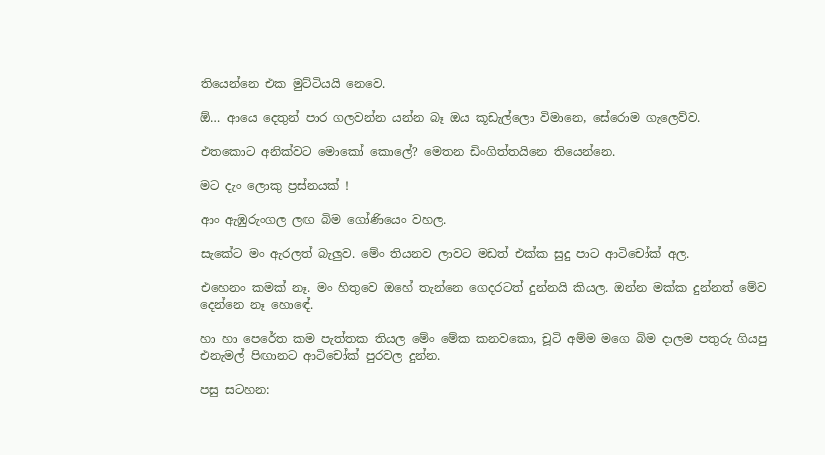තියෙන්නෙ එක මුට්ටියයි නෙවෙ.

ඕ… ආයෙ දෙතුන් පාර ගලවන්න යන්න බෑ ඔය කූඩැල්ලො විමානෙ, සේරොම ගැලෙව්ව.

එතකොට අනික්වට මොකෝ කොලේ? මෙතන ඩිංගිත්තයිනෙ තියෙන්නෙ.

මට දැං ලොකු ප්‍රස්නයක් !

ආං ඇඹුරුංගල ලඟ බිම ගෝණියෙං වහල.

සැකේට මං ඇරලත් බැලුව. මේං තියනව ලාවට මඩත් එක්ක සුදු පාට ආටිචෝක් අල.

එහෙනං කමක් නෑ. මං හිතුවෙ ඔහේ තැන්නෙ ගෙදරටත් දුන්නයි කියල. ඔන්න මක්ක දුන්නත් මේව දෙන්නෙ නෑ හොඳේ.

හා හා පෙරේත කම පැත්තක තියල මේං මේක කනවකො, චූටි අම්ම මගෙ බිම දාලම පතුරු ගියපු එනැමල් පිඟානට ආටිචෝක් පුරවල දුන්න.

පසු සටහන: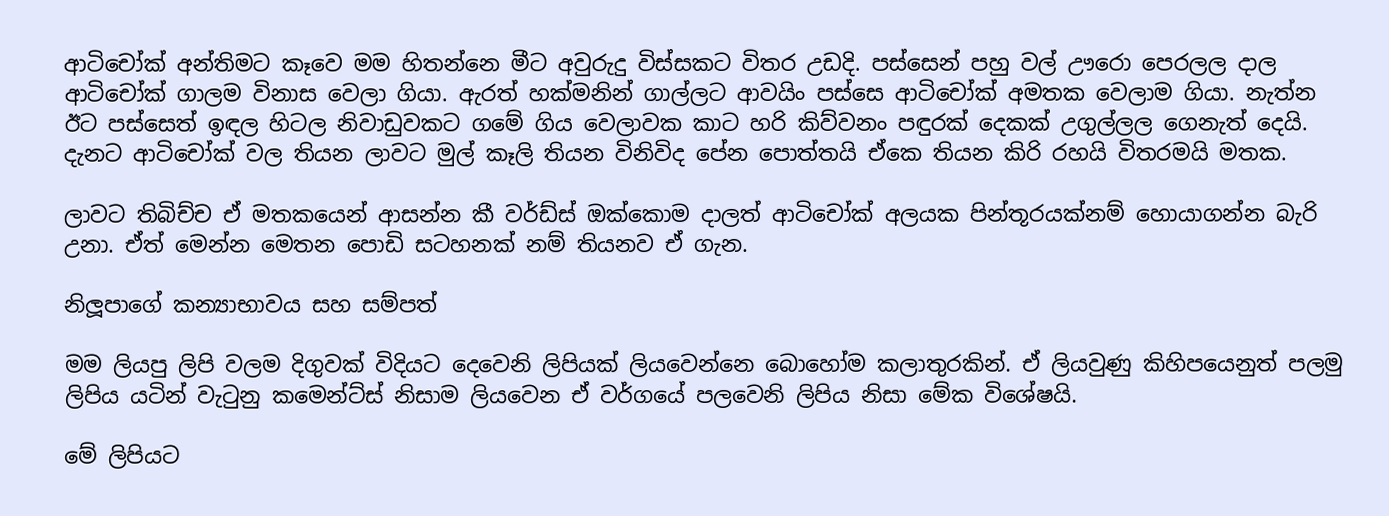ආටිචෝක් අන්තිමට කෑවෙ මම හිතන්නෙ මීට අවුරුදු විස්සකට විතර උඩදි. පස්සෙන් පහු වල් ඌරො පෙරලල දාල ආටිචෝක් ගාලම විනාස වෙලා ගියා. ඇරත් හක්මනින් ගාල්ලට ආවයිං පස්සෙ ආටිචෝක් අමතක වෙලාම ගියා. නැත්න ඊට පස්සෙත් ඉඳල හිටල නිවාඩුවකට ගමේ ගිය වෙලාවක කාට හරි කිව්වනං පඳුරක් දෙකක් උගුල්ලල ගෙනැත් දෙයි. දැනට ආටිචෝක් වල තියන ලාවට මුල් කෑලි තියන විනිවිද පේන පොත්තයි ඒකෙ තියන කිරි රහයි විතරමයි මතක.

ලාවට තිබිච්ච ඒ මතකයෙන් ආසන්න කී වර්ඩ්ස් ඔක්කොම දාලත් ආටිචෝක් අලයක පින්තූරයක්නම් හොයාගන්න බැරි උනා. ඒත් මෙන්න මෙතන පොඩි සටහනක් නම් තියනව ඒ ගැන.

නිලූපාගේ කන්‍යාභාවය සහ සම්පත්

මම ලියපු ලිපි වලම දිගුවක් විදියට දෙවෙනි ලිපියක් ලියවෙන්නෙ බොහෝම කලාතුරකින්. ඒ ලියවුණු කිහිපයෙනුත් පලමු ලිපිය යටින් වැ‍ටුනු කමෙන්ට්ස් නිසාම ලියවෙන ඒ වර්ගයේ පලවෙනි ලිපිය නිසා මේක විශේෂයි.

මේ ලිපියට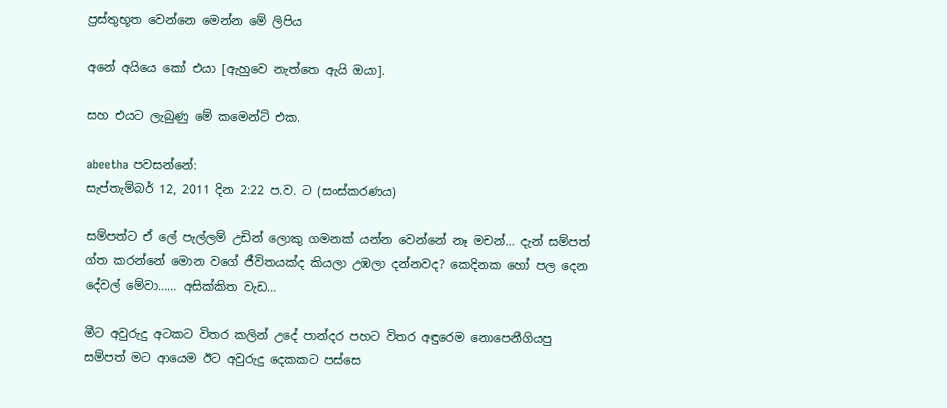ප්‍රස්තුභූත වෙන්නෙ මෙන්න මේ ලිපිය

අනේ අයියෙ කෝ එයා [ඇහුවෙ නැත්තෙ ඇයි ඔයා].

සහ එයට ලැබුණු මේ කමෙන්ට් එක.

abeetha පවසන්නේ:
සැප්තැම්බර් 12, 2011 දින 2:22 ප.ව. ට (සංස්කරණය)

සම්පත්ට ඒ ලේ පැල්ලම් උඩින් ලොකු ගමනක් යන්න වෙන්නේ නෑ මචන්… දැන් සම්පත් ග්ත කරන්නේ මොන වගේ ජීවිතයක්ද කියලා උඹලා දන්නවද? කෙදිනක හෝ පල දෙන දේවල් මේවා…… අසික්කිත වැඩ…

මීට අවුරුදු අටකට විතර කලින් උදේ පාන්දර පහට විතර අඳුරෙම නොපෙනීගියපු සම්පත් මට ආයෙම ඊට අවුරුදු දෙකකට පස්සෙ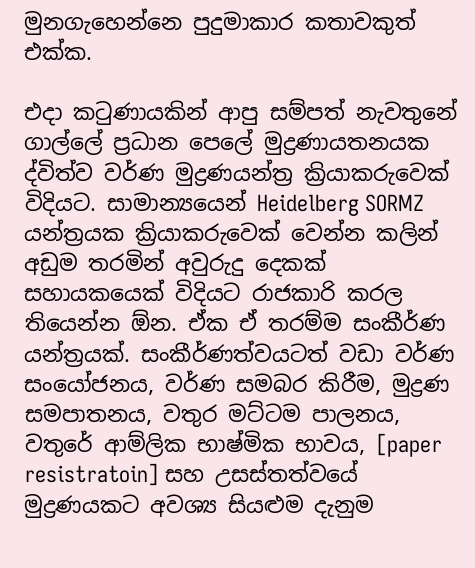මුනගැහෙන්නෙ පුදුමාකාර කතාවකුත් එක්ක.

එදා ක‍ටුණායකින් ආපු සම්පත් නැවතුනේ ගාල්ලේ ප්‍රධාන පෙලේ මුද්‍රණායතනයක ද්විත්ව වර්ණ මුද්‍රණයන්ත්‍ර ක්‍රියාකරුවෙක් විදියට. සාමාන්‍යයෙන් Heidelberg SORMZ යන්ත්‍රයක ක්‍රියාකරුවෙක් වෙන්න කලින් අඩුම තරමින් අවුරුදු දෙකක් සහායකයෙක් විදියට රාජකාරි කරල තියෙන්න ඕන. ඒක ඒ තරම්ම සංකීර්ණ යන්ත්‍රයක්. සංකීර්ණත්වයටත් වඩා වර්ණ සංයෝජනය, වර්ණ සමබර කිරීම, මුද්‍රණ සමපාතනය, වතුර මට්ටම පාලනය, වතුරේ ආම්ලික භාෂ්මික භාවය, [paper resistratoin] සහ උසස්තත්වයේ මුද්‍රණයකට අවශ්‍ය සියළුම දැනුම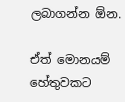ලබාගන්න ඕන.

ඒත් මොනයම් හේතුවකට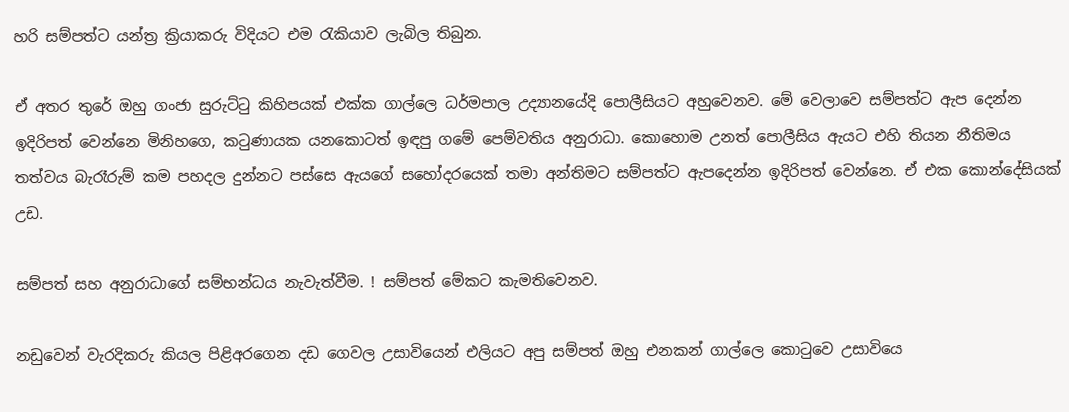හරි සම්පත්ට යන්ත්‍ර ක්‍රියාකරු විදියට එම ‍රැකියාව ලැබිල තිබුන.

ඒ අතර තුරේ ඔහු ගංජා සුරුට්‍ටු කිහිපයක් එක්ක ගාල්ලෙ ධර්මපාල උද්‍යානයේදි පොලීසියට අහුවෙනව. මේ වෙලාවෙ සම්පත්ට ඇප දෙන්න ඉදිරිපත් වෙන්නෙ මිනිහගෙ, ක‍ටුණායක යනකොටත් ඉඳපු ගමේ පෙම්වතිය අනුරාධා. කොහොම උනත් පොලීසිය ඇයට එහි තියන නීතිමය තත්වය බැරෑරුම් කම පහදල දුන්නට පස්සෙ ඇයගේ සහෝදරයෙක් තමා අන්තිමට සම්පත්ට ඇපදෙන්න ඉදිරිපත් වෙන්නෙ. ඒ එක කොන්දේසියක් උඩ.

සම්පත් සහ අනුරාධාගේ සම්භන්ධය නැවැත්වීම. ! සම්පත් මේකට කැමතිවෙනව.

නඩුවෙන් වැරදිකරු කියල පිළිඅරගෙන දඩ ගෙවල උසාවියෙන් එලියට අපු සම්පත් ඔහු එනකන් ගාල්ලෙ කො‍ටුවෙ උසාවියෙ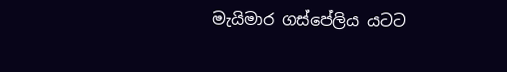මැයිමාර ගස්පේලිය යටට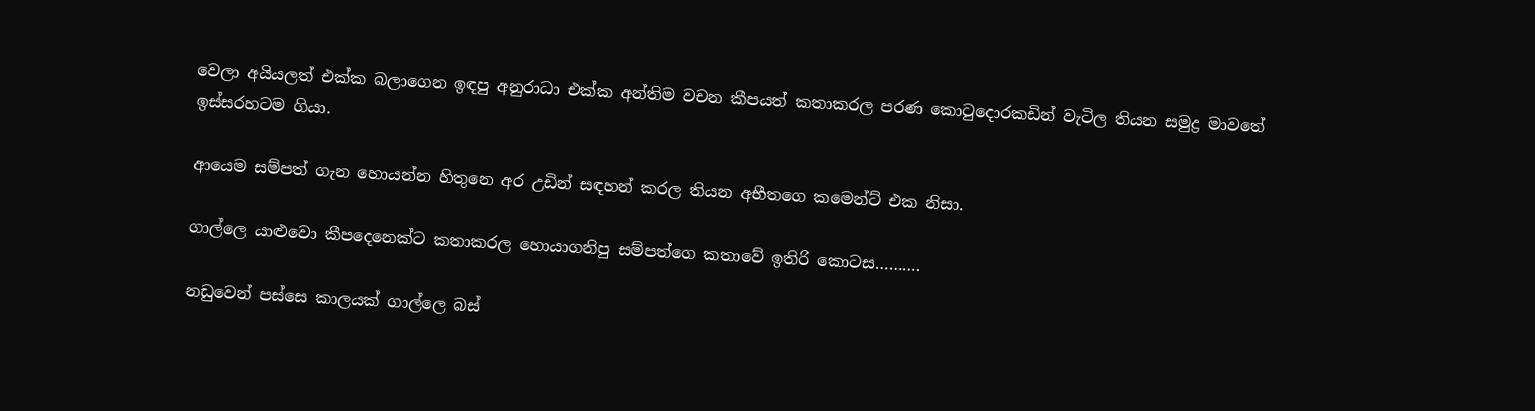වෙලා අයියලත් එක්ක බලාගෙන ඉඳපු අනුරාධා එක්ක අන්තිම වචන කීපයත් කතාකරල පරණ කො‍ටුදොරකඩින් වැටිල තියන සමුද්‍ර මාවතේ ඉස්සරහටම ගියා.

ආයෙම සම්පත් ගැන හොයන්න හිතුනෙ අර උඩින් සඳහන් කරල තියන අභීතගෙ කමෙන්ට් එක නිසා.

ගාල්ලෙ යාළුවො කීපදෙනෙක්ට කතාකරල හොයාගනිපු සම්පත්ගෙ කතාවේ ඉතිරි කොටස……….

නඩුවෙන් පස්සෙ කාලයක් ගාල්ලෙ බස්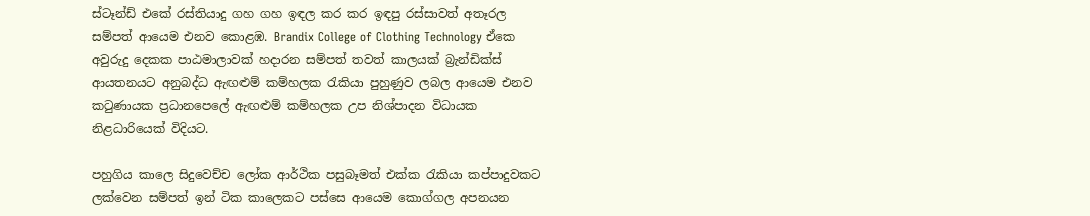ස්ටෑන්ඩ් එකේ රස්තියාදු ගහ ගහ ඉඳල කර කර ඉඳපු රස්සාවත් අතෑරල සම්පත් ආයෙම එනව කොළඹ. Brandix College of Clothing Technology ඒකෙ අවුරුදු දෙකක පාඨමාලාවක් හදාරන සම්පත් තවත් කාලයක් බ්‍රැන්ඩික්ස් ආයතනයට අනුබද්ධ ඇඟළුම් කම්හලක ‍රැකියා පුහුණුව ලබල ආයෙම එනව ක‍ටුණායක ප්‍රධානපෙලේ ඇඟළුම් කම්හලක උප නිශ්පාදන විධායක නිළධාරියෙක් විදියට.

පහුගිය කාලෙ සිදුවෙච්ච ලෝක ආර්ථික පසුබෑමත් එක්ක ‍රැකියා කප්පාදුවකට ලක්වෙන සම්පත් ඉන් ටික කාලෙකට පස්සෙ ආයෙම කොග්ගල අපනයන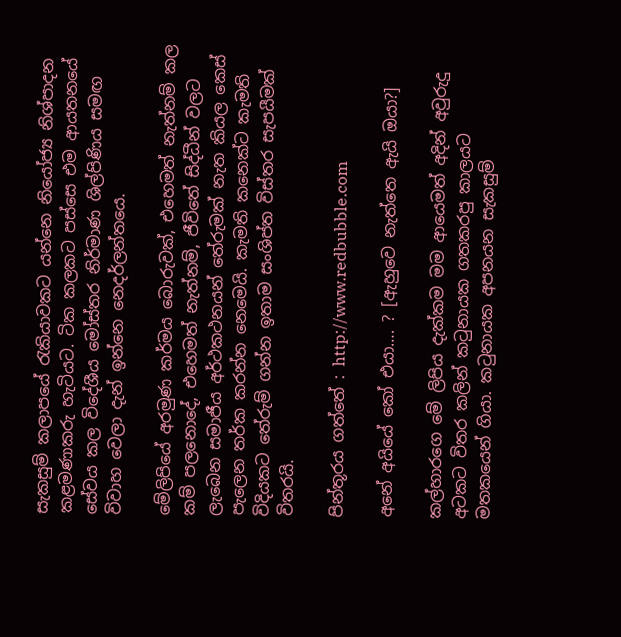සැකසුම් කලාපයේ ‍රැකියාවකට යන්නෙ නියෝජ්‍ය නිශ්පාදන කළමණාකරු හැටියට. ටික කලකට පස්සෙ එම ආයතනයේ සේවය කල විදේශීය මෝස්තර නිර්මාණ ශිල්පිණිය සමඟ විවාහ වෙලා දැන් ඉන්නෙ නෙදර්ලන්තයෙ.

මේලිපියේ අරමුණ කර්මය බොරුවක්, එහෙමත් නැත්නම් කල කම් පලනොදේ, එහෙමත් නැත්නම්, ජීවිතේ සිද්ධීන් වලට ලැබෙන සමාජීය අර්ථකථනයන් තේරුමක් නැත කියල කෙස් පැලෙන තර්ක කරන්න නෙමෙයි. කැමති කනෙක්ට කැමති විදියකට තේරුම් ගන්න ඉතාම සංශිප්ත විස්තර සැපයීමක් විතරයි.

පින්තූරය ගත්තේ : http://www.redbubble.com

අනේ අයියේ කෝ එයා…. ? [ඇහුවෙ නැත්තෙ ඇයි ඔයා?]

කල්හාරගෙ මේ ලිපිය දැක්කම මම ආයෙමත් අදින් අවුරුදු අටකට විතර කලින් ක‍ටුනායක ගතකරපු කාලයට මතකයෙන් ගියා. ක‍ටුනායක අපනයන සැකසුම්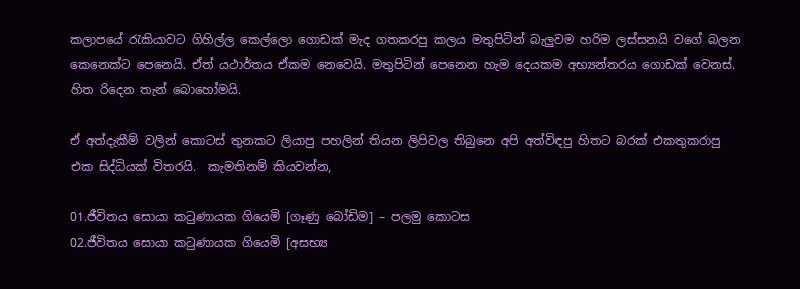කලාපයේ ‍රැකියාවට ගිහිල්ල කෙල්ලො ගොඩක් මැද ගතකරපු කලය මතුපිටින් බැලුවම හරිම ලස්සනයි වගේ බලන කෙනෙක්ට පෙනෙයි. ඒත් යථාර්තය ඒකම නෙවෙයි. මතුපිටින් පෙනෙන හැම දෙයකම අභ්‍යන්තරය ගොඩක් වෙනස්. හිත රිදෙන තැන් බොහෝමයි.

ඒ අත්දැකීම් වලින් කොටස් තුනකට ලියාපු පහලින් තියන ලිපිවල තිබුනෙ අපි අත්විඳපු හිතට බරක් එකතුකරාපු එක සිද්ධියක් විතරයි.  කැමතිනම් කියවන්න,

01.ජීවිතය සොයා ක‍ටුණායක ගියෙමි [ගෑණු බෝඩිම] – පලමු කොටස
02.ජීවිතය සොයා ක‍ටුණායක ගියෙමි [අසභ්‍ය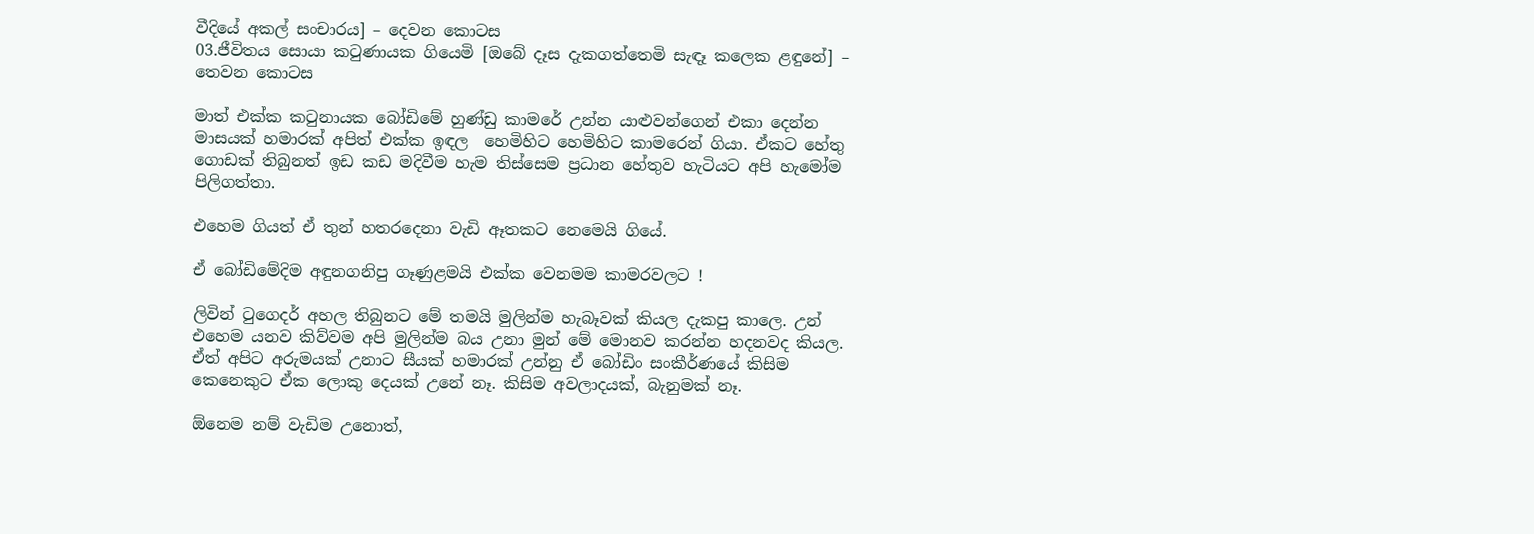වීදියේ අකල් සංචාරය] – දෙවන කොටස
03.ජීවිතය සොයා ක‍ටුණායක ගියෙමි [ඔබේ දෑස දැකගත්තෙමි සැඳෑ කලෙක ළඳුනේ] – තෙවන කොටස

මාත් එක්ක ක‍ටුනායක බෝඩිමේ හුණ්ඩු කාමරේ උන්න යාළුවන්ගෙන් එකා දෙන්න මාසයක් හමාරක් අපිත් එක්ක ඉඳල  හෙමිහිට හෙමිහිට කාමරෙන් ගියා. ඒකට හේතු ගොඩක් තිබුනත් ඉඩ කඩ මදිවීම හැම තිස්සෙම ප්‍රධාන හේතුව හැටියට අපි හැමෝම පිලිගත්තා.

එහෙම ගියත් ඒ තුන් හතරදෙනා වැඩි ඈතකට නෙමෙයි ගියේ.

ඒ බෝඩිමේදිම අඳුනගනිපු ගෑණුළමයි එක්ක වෙනමම කාමරවලට !

ලිවින් ‍ටුගෙදර් අහල තිබුනට මේ තමයි මුලින්ම හැබෑවක් කියල දැකපු කාලෙ. උන් එහෙම යනව කිව්වම අපි මුලින්ම බය උනා මුන් මේ මොනව කරන්න හදනවද කියල. ඒත් අපිට අරුමයක් උනාට සීයක් හමාරක් උන්නු ඒ බෝඩිං සංකීර්ණයේ කිසිම කෙනෙකුට ඒක ලොකු දෙයක් උනේ නෑ. කිසිම අවලාදයක්, බැනුමක් නෑ.

ඕනෙම නම් වැඩිම උනොත්,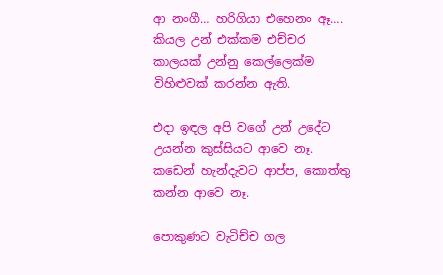ආ නංගී… හරිගියා එහෙනං ඈ…. කියල උන් එක්කම එච්චර කාලයක් උන්නු කෙල්ලෙක්ම විහිළුවක් කරන්න ඇති.

එදා ඉඳල අපි වගේ උන් උදේට උයන්න කුස්සියට ආවෙ නෑ. කඩෙන් හැන්දැවට ආප්ප, කොත්තු කන්න ආවෙ නෑ.

පොකුණට වැටිච්ච ගල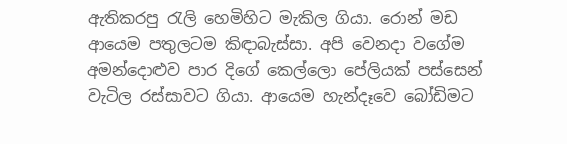ඇතිකරපු ‍රැලි හෙමිහිට මැකිල ගියා. රොන් මඩ ආයෙම පතුලටම කිඳාබැස්සා. අපි වෙනදා වගේම අමන්දොළුව පාර දිගේ කෙල්ලො පේලියක් පස්සෙන් වැටිල රස්සාවට ගියා. ආයෙම හැන්දෑවෙ බෝඩිමට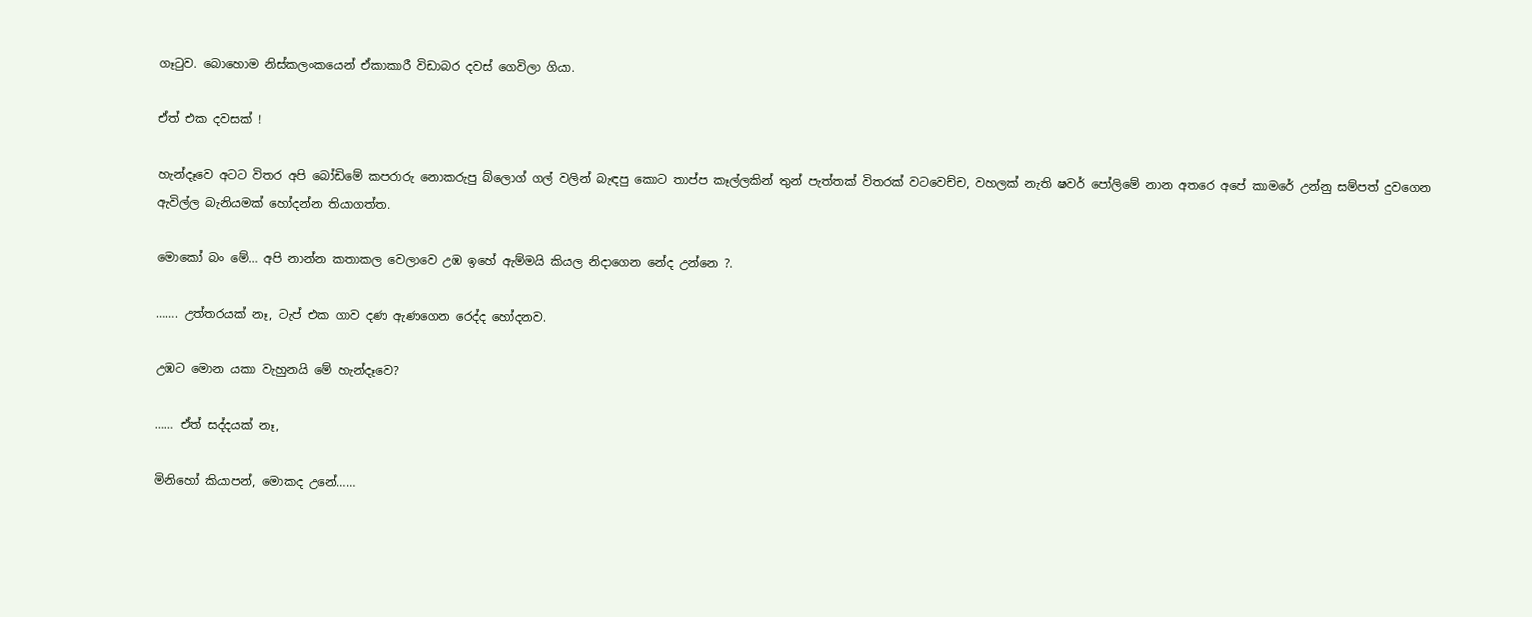ගෑ‍ටුව. බොහොම නිස්කලංකයෙන් ඒකාකාරී විඩාබර දවස් ගෙවිලා ගියා.

ඒත් එක දවසක් !

හැන්දෑවෙ අටට විතර අපි බෝඩිමේ කපරාරු නොකරුපු බ්ලොග් ගල් වලින් බැඳපු කොට තාප්ප කෑල්ලකින් තුන් පැත්තක් විතරක් වටවෙච්ච, වහලක් නැති ෂවර් පෝලිමේ නාන අතරෙ අපේ කාමරේ උන්නු සම්පත් දුවගෙන ඇවිල්ල බැනියමක් හෝදන්න තියාගත්ත.

මොකෝ බං මේ… අපි නාන්න කතාකල වෙලාවෙ උඹ ඉහේ ඇම්මයි කියල නිදාගෙන නේද උන්නෙ ?.

……. උත්තරයක් නෑ, ටැප් එක ගාව දණ ඇණගෙන රෙද්ද හෝදනව.

උඹට මොන යකා වැහුනයි මේ හැන්දෑවෙ?

…… ඒත් සද්දයක් නෑ,

මිනිහෝ කියාපන්, මොකද උනේ……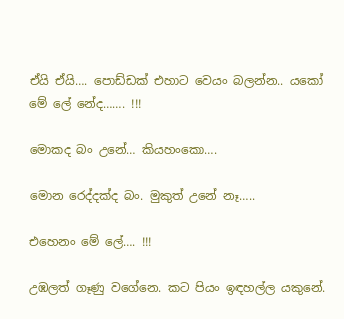ඒයි ඒයි…. පොඩ්ඩක් එහාට වෙයං බලන්න.. යකෝ මේ ලේ නේද……. !!!

මොකද බං උනේ… කියහංකො….

මොන රෙද්දක්ද බං. මුකුත් උනේ නෑ…..

එහෙනං මේ ලේ…. !!!

උඹලත් ගෑණු වගේනෙ. කට පියං ඉඳහල්ල යකුනේ.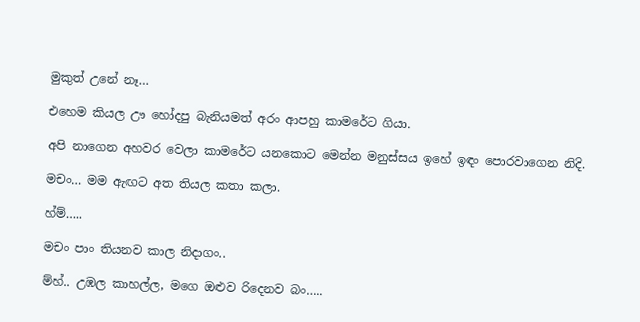මුකුත් උනේ නෑ…

එහෙම කියල ඌ හෝදපු බැනියමත් අරං ආපහු කාමරේට ගියා.

අපි නාගෙන අහවර වෙලා කාමරේට යනකොට මෙන්න මනුස්සය ඉහේ ඉඳං පොරවාගෙන නිදි.

මචං… මම ඇඟට අත තියල කතා කලා.

හ්ම්…..

මචං පාං තියනව කාල නිදාගං..

ම්හ්.. උඹල කාහල්ල, මගෙ ඔළුව රිදෙනව බං…..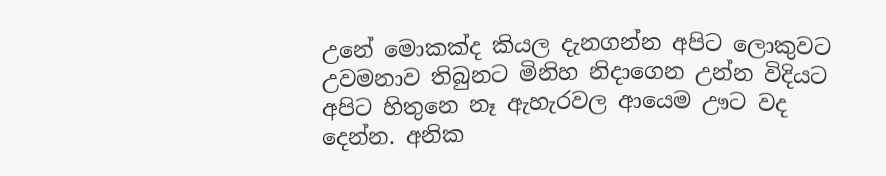උනේ මොකක්ද කියල දැනගන්න අපිට ලොකුවට උවමනාව තිබුනට මිනිහ නිදාගෙන උන්න විදියට අපිට හිතුනෙ නෑ ඇහැරවල ආයෙම ඌට වද දෙන්න. අනික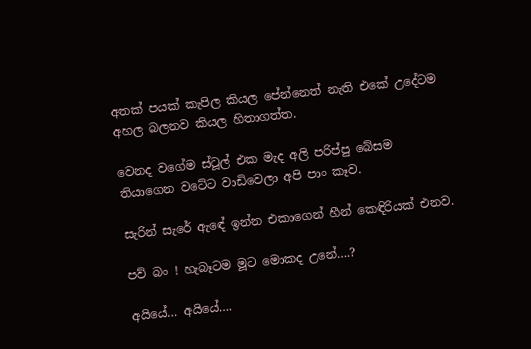අතක් පයක් කැපිල කියල පේන්නෙත් නැති එකේ උදේටම අහල බලනව කියල හිතාගත්ත.

වෙනද වගේම ස්ටූල් එක මැද අලි පරිප්පු බේසම තියාගෙන වටේට වාඩිවෙලා අපි පාං කෑව.

සැරින් සැරේ ඇඳේ ඉන්න එකාගෙන් හීන් කෙඳිරියක් එනව.

පව් බං ! හැබෑටම මූට මොකද උනේ….?

අයියේ… අයියේ….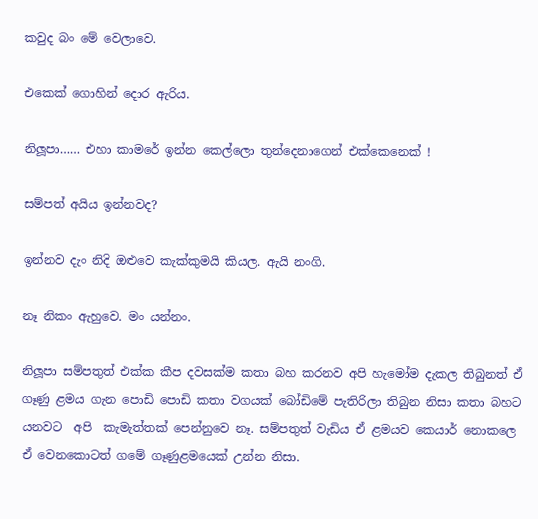කවුද බං මේ වෙලාවෙ.

එකෙක් ගොහින් දොර ඇරිය.

නිලූපා…… එහා කාමරේ ඉන්න කෙල්ලො තුන්දෙනාගෙන් එක්කෙනෙක් !

සම්පත් අයිය ඉන්නවද?

ඉන්නව දැං නිදි ඔළුවෙ කැක්කුමයි කියල. ඇයි නංගි.

නෑ නිකං ඇහුවෙ. මං යන්නං.

නිලූපා සම්පතුත් එක්ක කීප දවසක්ම කතා බහ කරනව අපි හැමෝම දැකල තිබුනත් ඒ ගෑණු ළමය ගැන පොඩි පොඩි කතා වගයක් බෝඩිමේ පැතිරිලා තිබුන නිසා කතා බහට යනවට  අපි  කැමැත්තක් පෙන්නුවෙ නෑ. සම්පතුත් වැඩිය ඒ ළමයව කෙයාර් නොකලෙ ඒ වෙනකොටත් ගමේ ගෑණුළමයෙක් උන්න නිසා.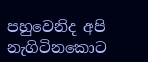පහුවෙනිද අපි නැගිටිනකොට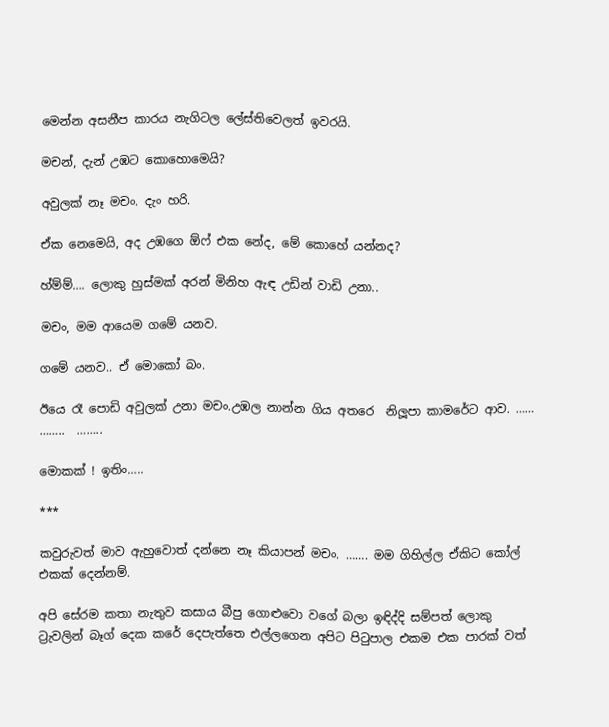මෙන්න අසනීප කාරය නැගිටල ලේස්තිවෙලත් ඉවරයි.

මචන්, දැන් උඹට කොහොමෙයි?

අවුලක් නෑ මචං. දැං හරි.

ඒක නෙමෙයි, අද උඹගෙ ඕෆ් එක නේද, මේ කොහේ යන්නද?

හ්ම්ම්…. ලොකු හුස්මක් අරන් මිනිහ ඇඳ උඩින් වාඩි උනා..

මචං, මම ආයෙම ගමේ යනව.

ගමේ යනව.. ඒ මොකෝ බං.

ඊයෙ රෑ පොඩි අවුලක් උනා මචං.උඹල නාන්න ගිය අතරෙ  නිලූපා කාමරේට ආව. …… ……..  ……..

මොකක් ! ඉතිං…..

***

කවුරුවත් මාව ඇහුවොත් දන්නෙ නෑ කියාපන් මචං. ……. මම ගිහිල්ල ඒකිට කෝල් එකක් දෙන්නම්.

අපි සේරම කතා නැතුව කසාය බීපු ගොළුවො වගේ බලා ඉඳිද්දි සම්පත් ලොකු ට්‍රැවලින් බෑග් දෙක කරේ දෙපැත්තෙ එල්ලගෙන අපිට පි‍ටුපාල එකම එක පාරක් වත්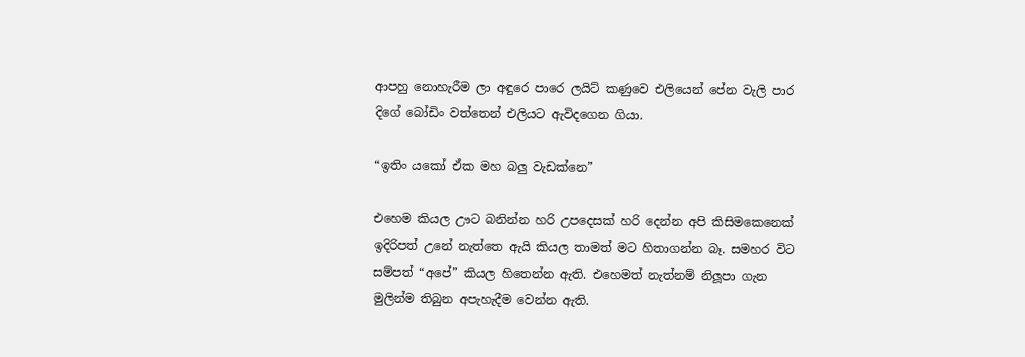ආපහු නොහැරීම ලා අඳුරෙ පාරෙ ලයිට් කණුවෙ එලියෙන් පේන වැලි පාර දිගේ බෝඩිං වත්තෙන් එලියට ඇවිදගෙන ගියා.

“ඉතිං යකෝ ඒක මහ බලු වැඩක්නෙ”

එහෙම කියල ඌට බනින්න හරි උපදෙසක් හරි දෙන්න අපි කිසිමකෙනෙක් ඉදිරිපත් උනේ නැත්තෙ ඇයි කියල තාමත් මට හිතාගන්න බෑ. සමහර විට සම්පත් “අපේ” කියල හිතෙන්න ඇති. එහෙමත් නැත්නම් නිලූපා ගැන මුලින්ම තිබුන අපැහැදීම වෙන්න ඇති.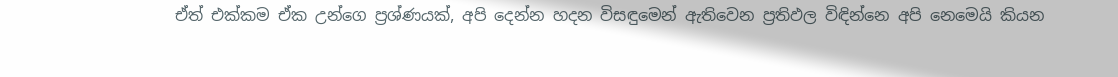ඒත් එක්කම ඒක උන්ගෙ ප්‍රශ්ණයක්, අපි දෙන්න හදන විසඳුමෙන් ඇතිවෙන ප්‍රතිඵල විඳින්නෙ අපි නෙමෙයි කියන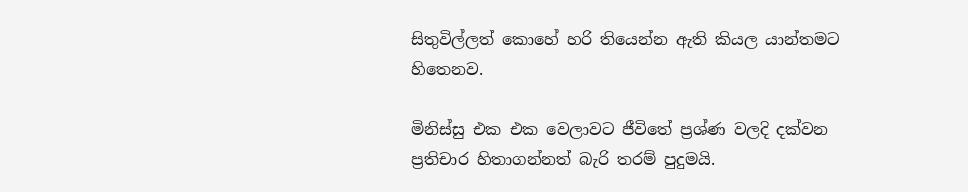සිතුවිල්ලත් කොහේ හරි තියෙන්න ඇති කියල යාන්තමට හිතෙනව.

මිනිස්සු එක එක වෙලාවට ජීවිතේ ප්‍රශ්ණ වලදි දක්වන ප්‍රතිචාර හිතාගන්නත් බැරි තරම් පුදුමයි.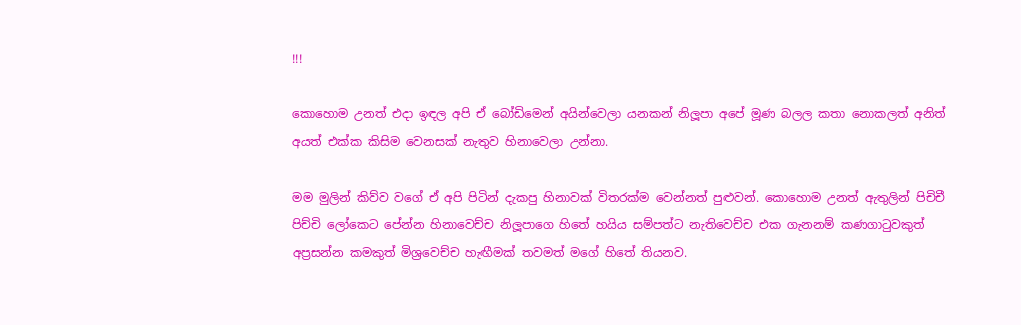!!!

කොහොම උනත් එදා ඉඳල අපි ඒ බෝඩිමෙන් අයින්වෙලා යනකන් නිලූපා අපේ මූණ බලල කතා නොකලත් අනිත් අයත් එක්ක කිසිම වෙනසක් නැතුව හිනාවෙලා උන්නා.

මම මුලින් කිව්ව වගේ ඒ අපි පිටින් දැකපු හිනාවක් විතරක්ම වෙන්නත් පුළුවන්. කොහොම උනත් ඇතුලින් පිචිචී පිච්චි ලෝකෙට පේන්න හිනාවෙච්ච නිලූපාගෙ හිතේ හයිය සම්පත්ට නැතිවෙච්ච එක ගැනනම් කණගා‍ටුවකුත් අප්‍රසන්න කමකුත් මිශ්‍රවෙච්ච හැඟීමක් තවමත් මගේ හිතේ තියනව.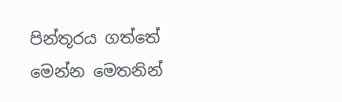පින්තූරය ගත්තේ මෙන්න මෙතනින්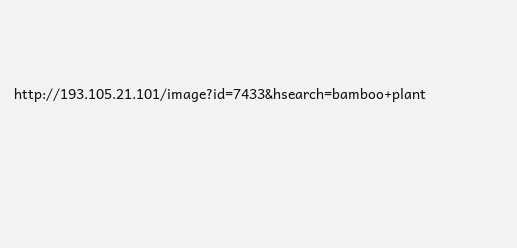http://193.105.21.101/image?id=7433&hsearch=bamboo+plant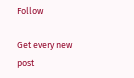Follow

Get every new post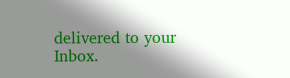delivered to your Inbox.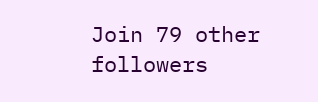Join 79 other followers